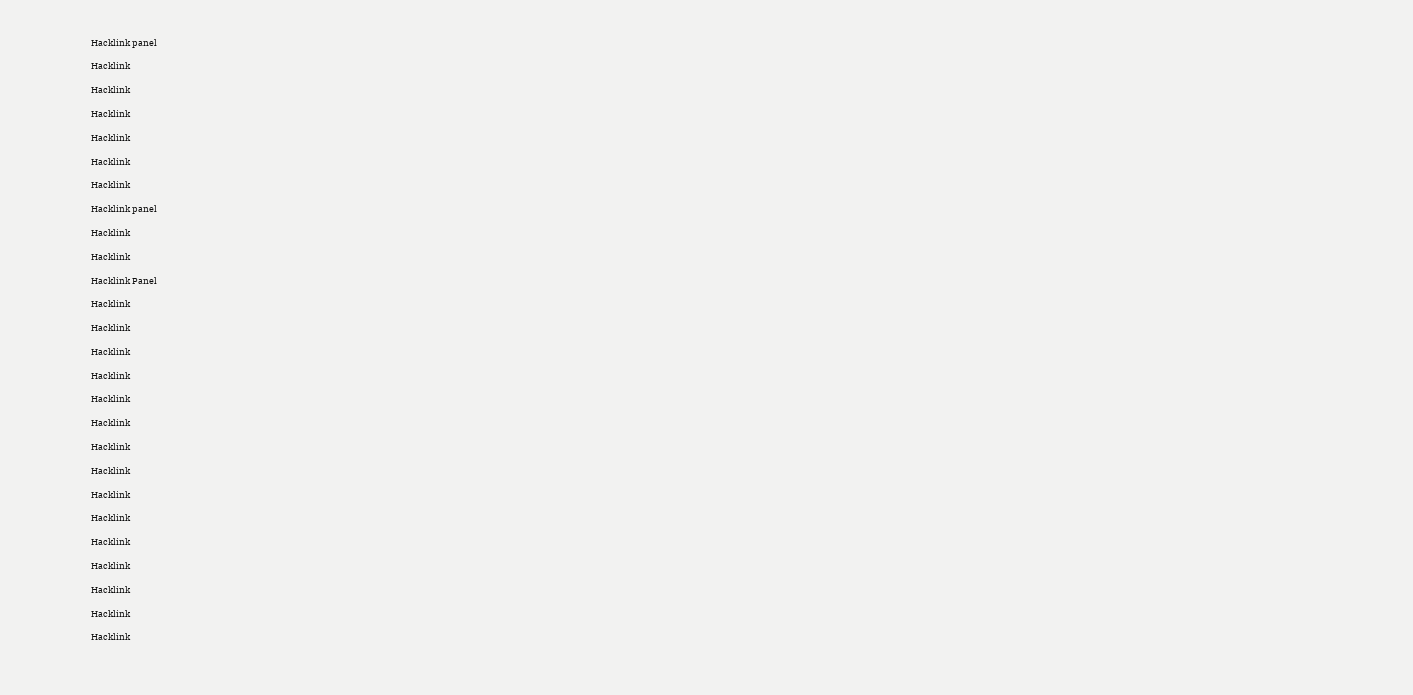Hacklink panel

Hacklink

Hacklink

Hacklink

Hacklink

Hacklink

Hacklink

Hacklink panel

Hacklink

Hacklink

Hacklink Panel

Hacklink

Hacklink

Hacklink

Hacklink

Hacklink

Hacklink

Hacklink

Hacklink

Hacklink

Hacklink

Hacklink

Hacklink

Hacklink

Hacklink

Hacklink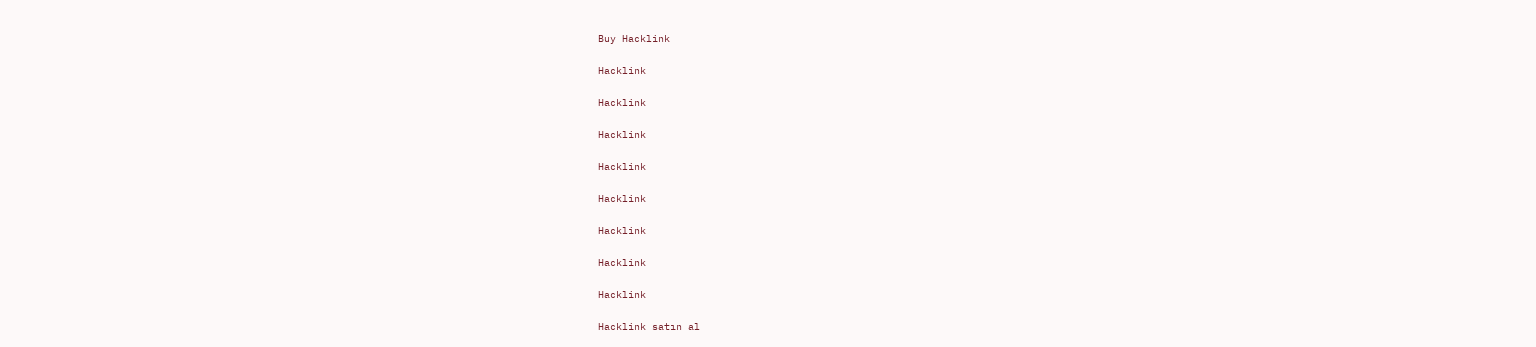Buy Hacklink

Hacklink

Hacklink

Hacklink

Hacklink

Hacklink

Hacklink

Hacklink

Hacklink

Hacklink satın al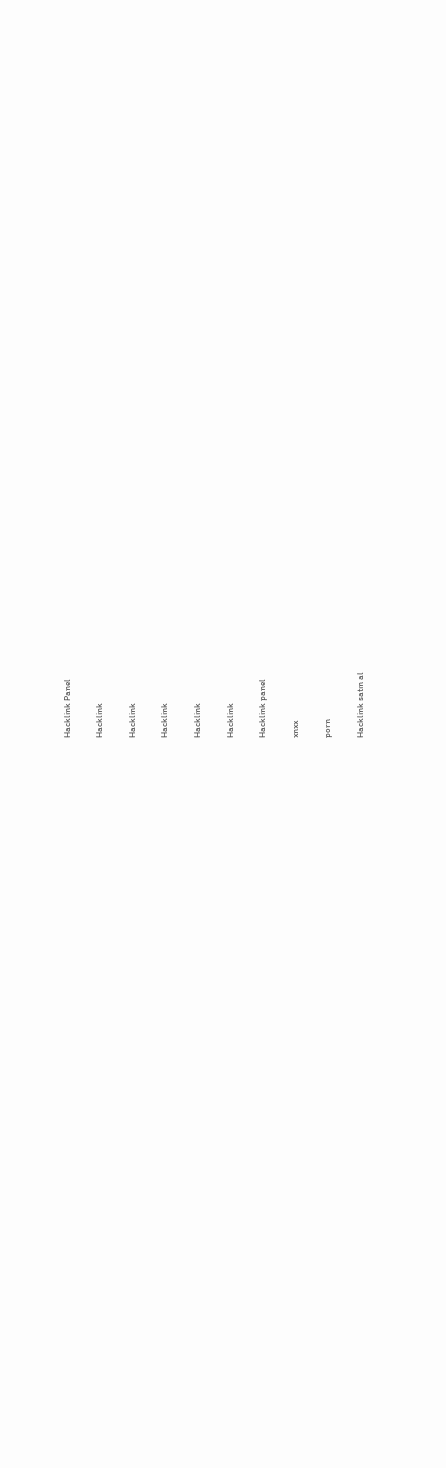Hacklink Panel

Hacklink

Hacklink

Hacklink

Hacklink

Hacklink

Hacklink panel

xnxx

porn

Hacklink satın al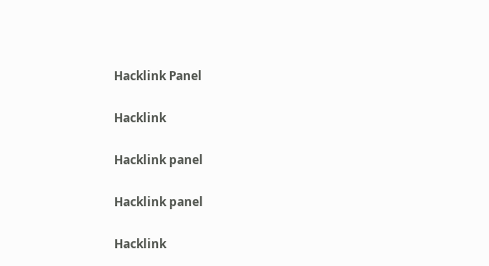Hacklink Panel

Hacklink

Hacklink panel

Hacklink panel

Hacklink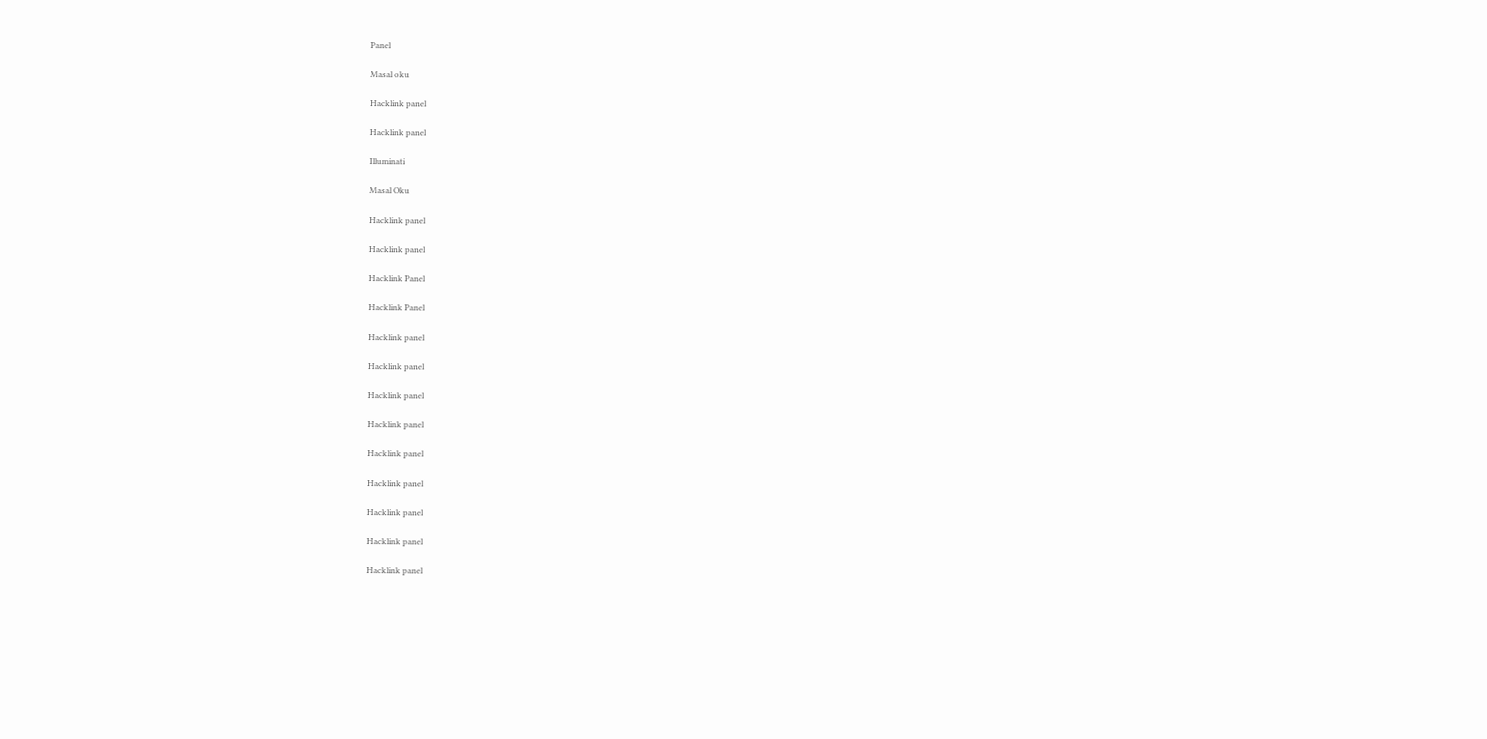Panel

Masal oku

Hacklink panel

Hacklink panel

Illuminati

Masal Oku

Hacklink panel

Hacklink panel

Hacklink Panel

Hacklink Panel

Hacklink panel

Hacklink panel

Hacklink panel

Hacklink panel

Hacklink panel

Hacklink panel

Hacklink panel

Hacklink panel

Hacklink panel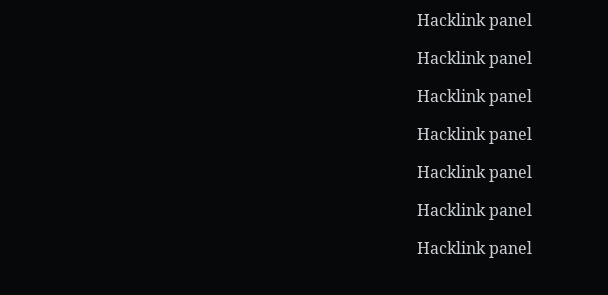Hacklink panel

Hacklink panel

Hacklink panel

Hacklink panel

Hacklink panel

Hacklink panel

Hacklink panel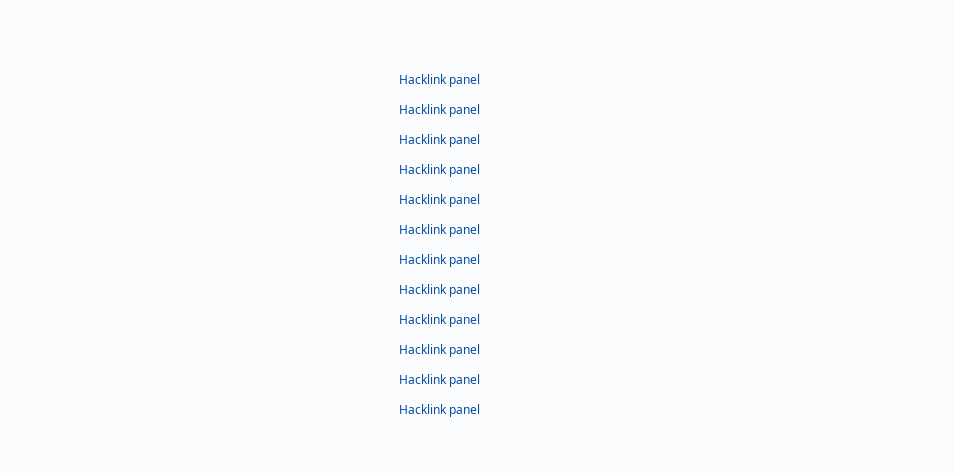Hacklink panel

Hacklink panel

Hacklink panel

Hacklink panel

Hacklink panel

Hacklink panel

Hacklink panel

Hacklink panel

Hacklink panel

Hacklink panel

Hacklink panel

Hacklink panel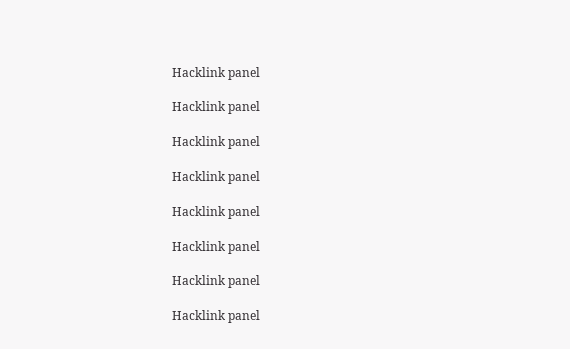Hacklink panel

Hacklink panel

Hacklink panel

Hacklink panel

Hacklink panel

Hacklink panel

Hacklink panel

Hacklink panel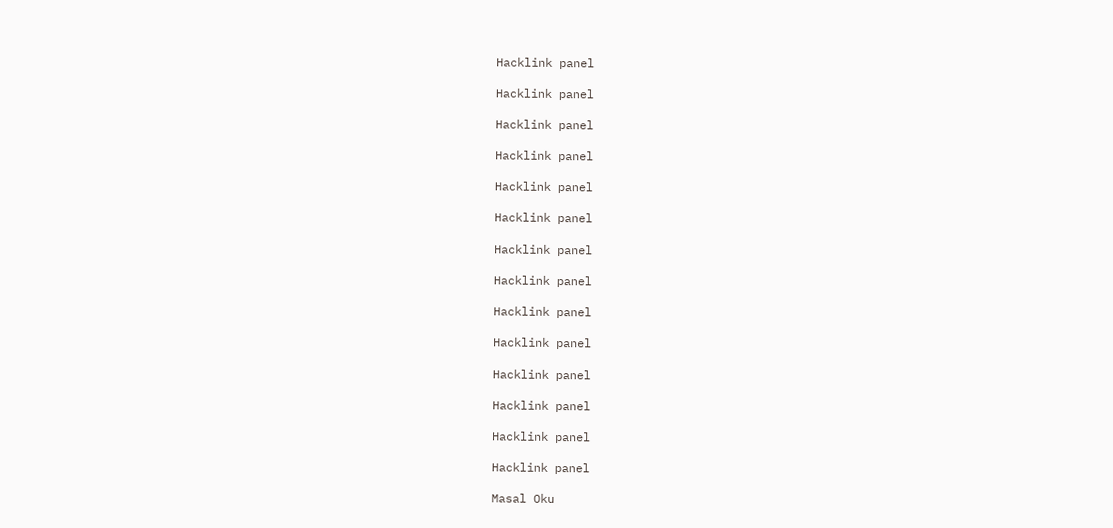Hacklink panel

Hacklink panel

Hacklink panel

Hacklink panel

Hacklink panel

Hacklink panel

Hacklink panel

Hacklink panel

Hacklink panel

Hacklink panel

Hacklink panel

Hacklink panel

Hacklink panel

Hacklink panel

Masal Oku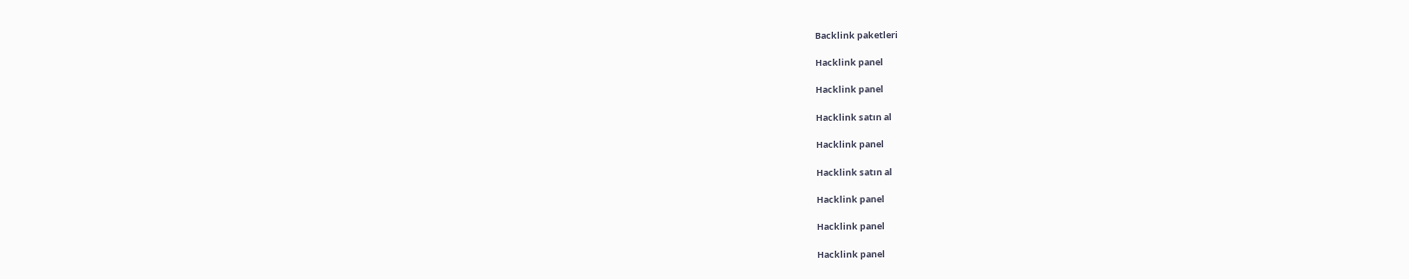Backlink paketleri

Hacklink panel

Hacklink panel

Hacklink satın al

Hacklink panel

Hacklink satın al

Hacklink panel

Hacklink panel

Hacklink panel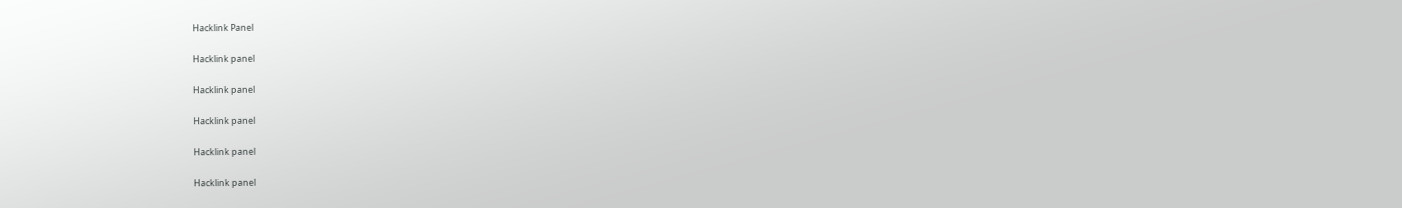Hacklink Panel

Hacklink panel

Hacklink panel

Hacklink panel

Hacklink panel

Hacklink panel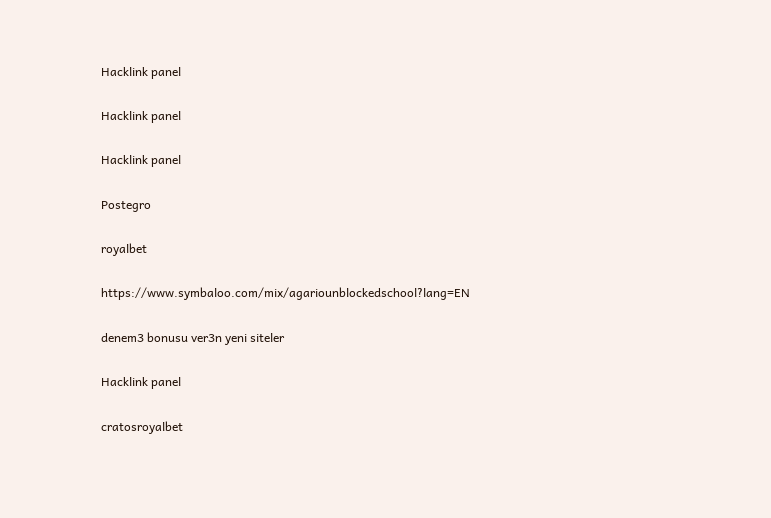Hacklink panel

Hacklink panel

Hacklink panel

Postegro

royalbet

https://www.symbaloo.com/mix/agariounblockedschool?lang=EN

denem3 bonusu ver3n yeni siteler

Hacklink panel

cratosroyalbet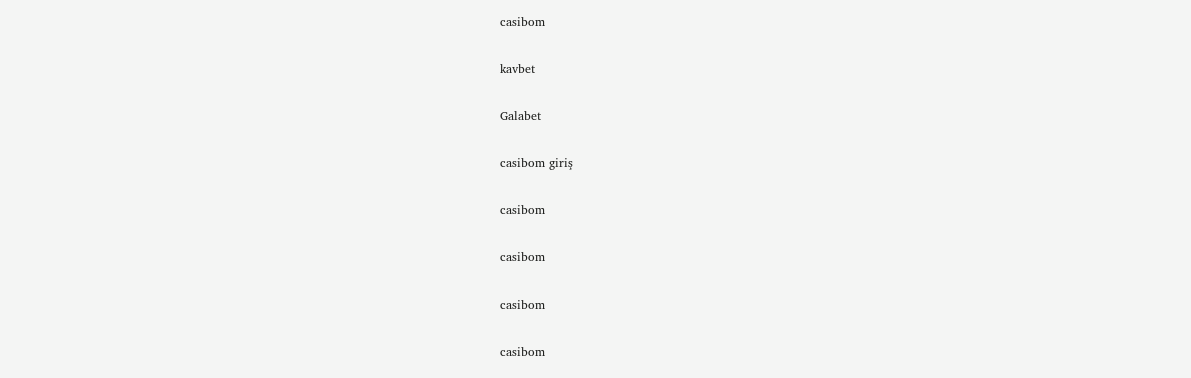casibom

kavbet

Galabet

casibom giriş

casibom

casibom

casibom

casibom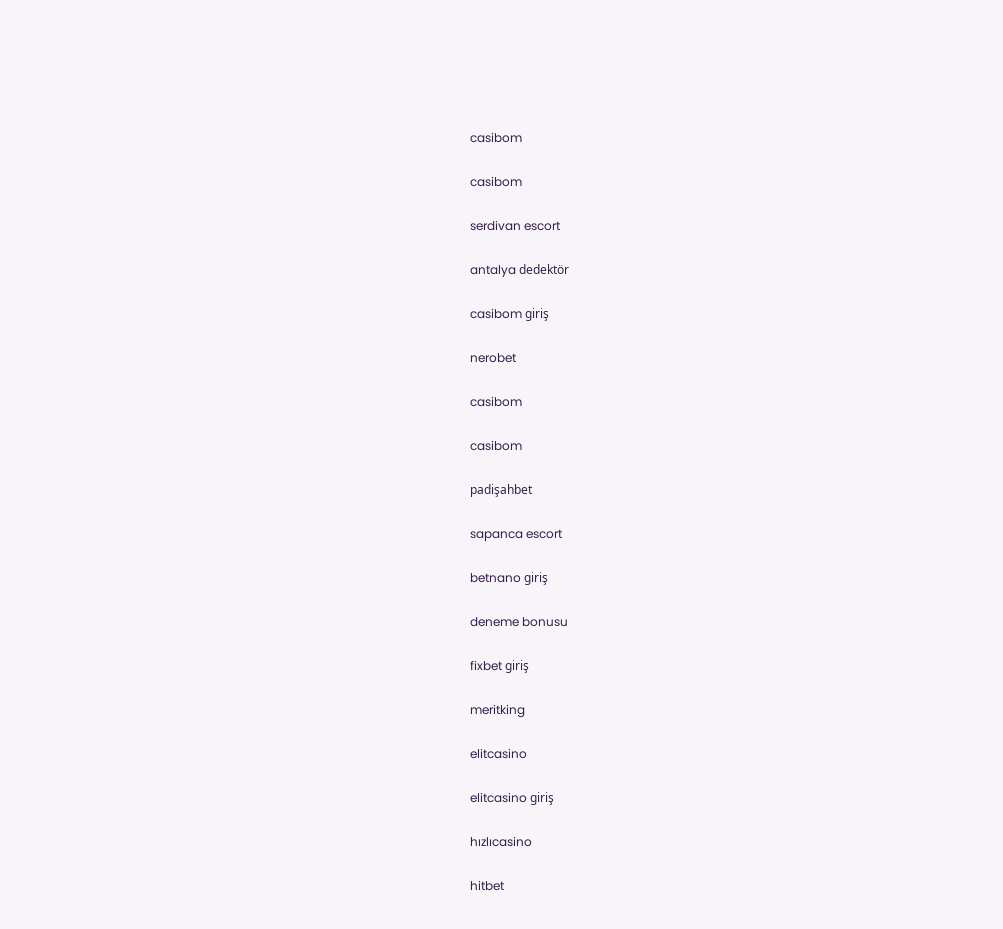casibom

casibom

serdivan escort

antalya dedektör

casibom giriş

nerobet

casibom

casibom

padişahbet

sapanca escort

betnano giriş

deneme bonusu

fixbet giriş

meritking

elitcasino

elitcasino giriş

hızlıcasino

hitbet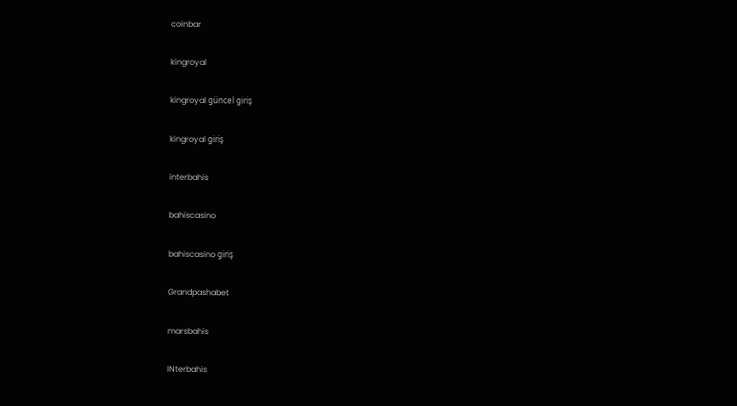coinbar

kingroyal

kingroyal güncel giriş

kingroyal giriş

interbahis

bahiscasino

bahiscasino giriş

Grandpashabet

marsbahis

INterbahis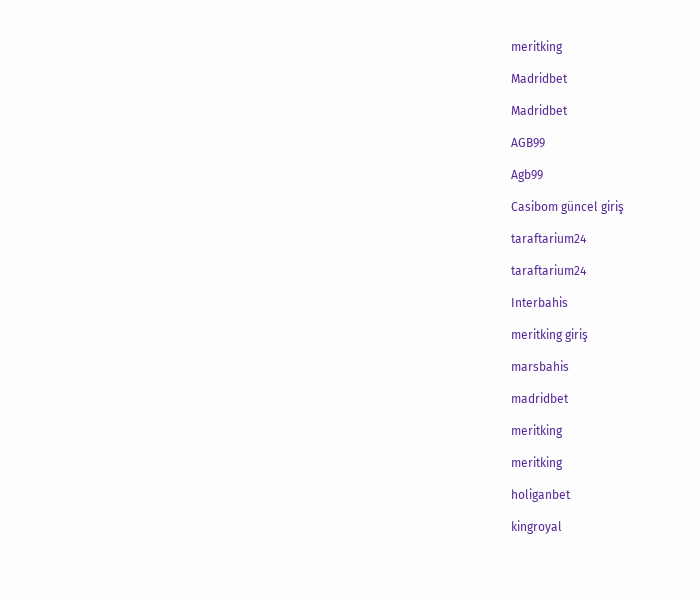meritking

Madridbet

Madridbet

AGB99

Agb99

Casibom güncel giriş

taraftarium24

taraftarium24

Interbahis

meritking giriş

marsbahis

madridbet

meritking

meritking

holiganbet

kingroyal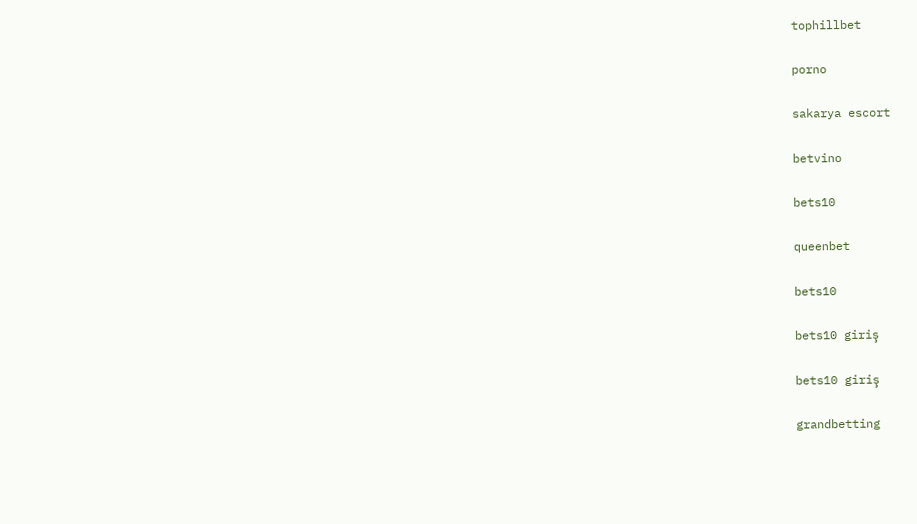tophillbet

porno

sakarya escort

betvino

bets10

queenbet

bets10

bets10 giriş

bets10 giriş

grandbetting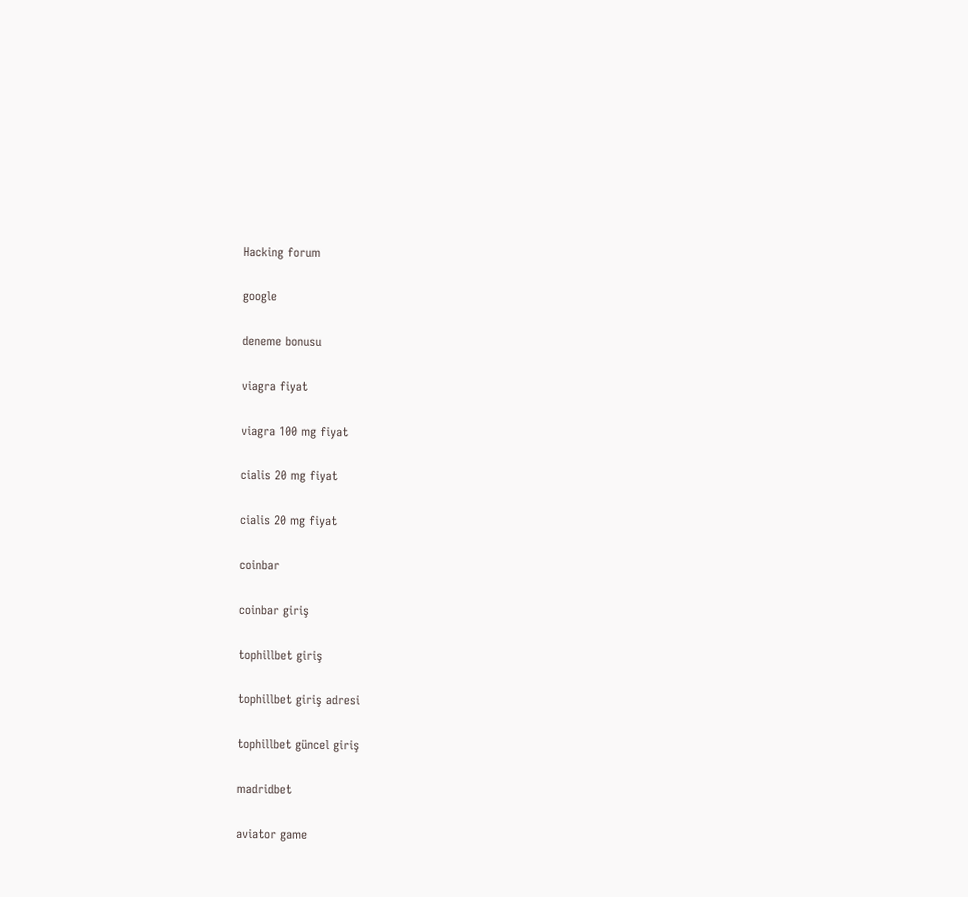Hacking forum

google

deneme bonusu

viagra fiyat

viagra 100 mg fiyat

cialis 20 mg fiyat

cialis 20 mg fiyat

coinbar

coinbar giriş

tophillbet giriş

tophillbet giriş adresi

tophillbet güncel giriş

madridbet

aviator game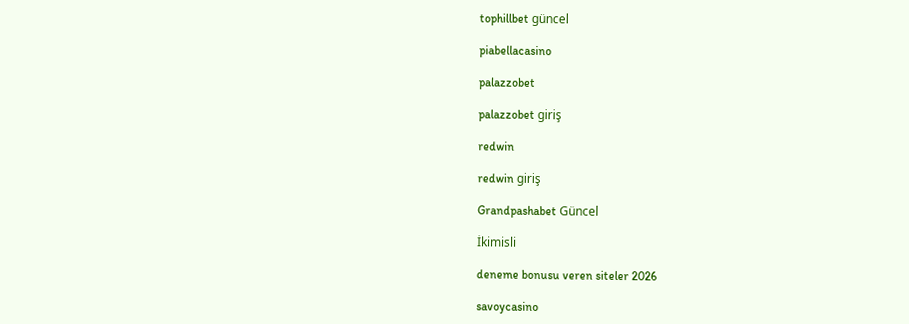tophillbet güncel

piabellacasino

palazzobet

palazzobet giriş

redwin

redwin giriş

Grandpashabet Güncel

İkimisli

deneme bonusu veren siteler 2026

savoycasino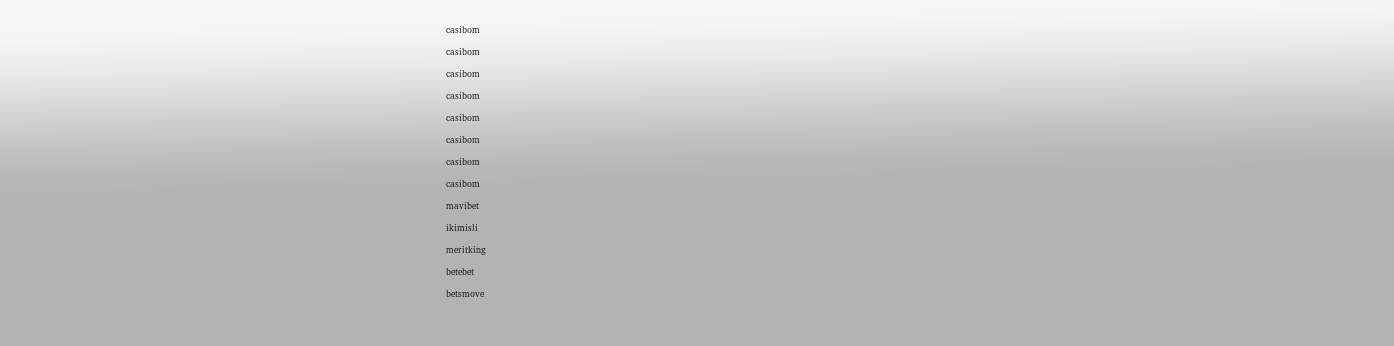casibom

casibom

casibom

casibom

casibom

casibom

casibom

casibom

mavibet

ikimisli

meritking

betebet

betsmove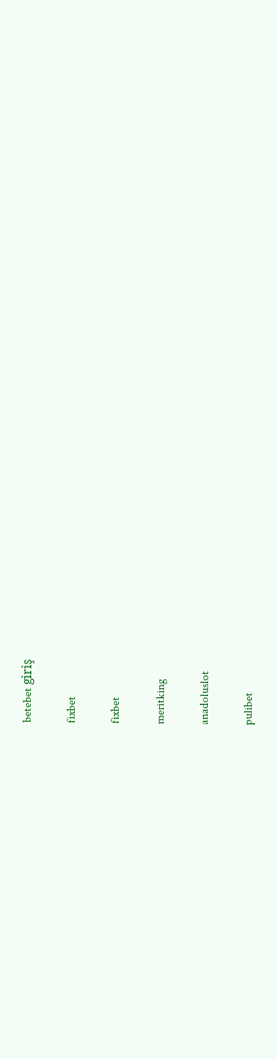betebet giriş

fixbet

fixbet

meritking

anadoluslot

pulibet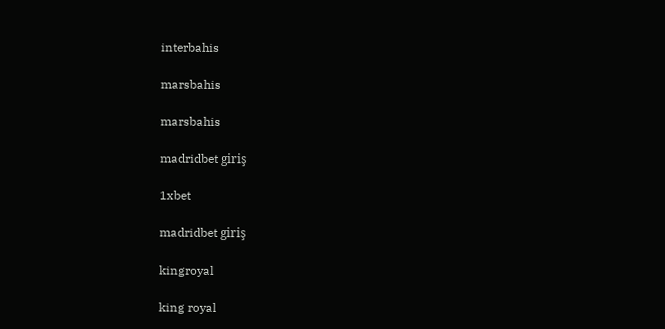interbahis

marsbahis

marsbahis

madridbet giriş

1xbet

madridbet giriş

kingroyal

king royal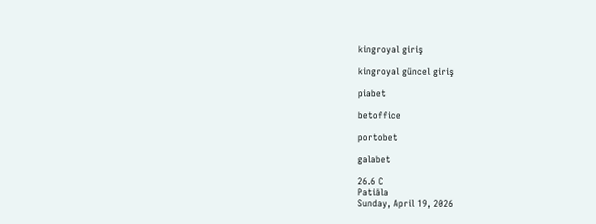kingroyal giriş

kingroyal güncel giriş

piabet

betoffice

portobet

galabet

26.6 C
Patiāla
Sunday, April 19, 2026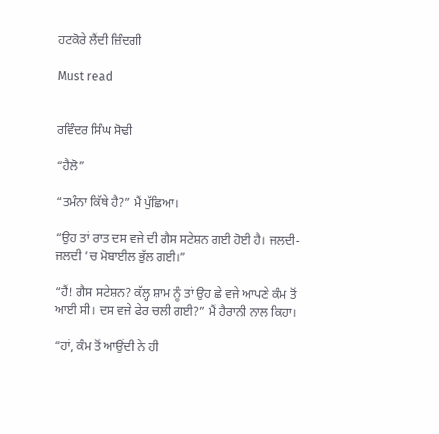ਹਟਕੋਰੇ ਲੈਂਦੀ ਜ਼ਿੰਦਗੀ

Must read


ਰਵਿੰਦਰ ਸਿੰਘ ਸੋਢੀ

“ਹੈਲੋ”

“ਤਮੰਨਾ ਕਿੱਥੇ ਹੈ?” ਮੈਂ ਪੁੱਛਿਆ।

“ਉਹ ਤਾਂ ਰਾਤ ਦਸ ਵਜੇ ਦੀ ਗੈਸ ਸਟੇਸ਼ਨ ਗਈ ਹੋਈ ਹੈ। ਜਲਦੀ-ਜਲਦੀ ’ਚ ਮੋਬਾਈਲ ਭੁੱਲ ਗਈ।”

“ਹੈਂ! ਗੈਸ ਸਟੇਸ਼ਨ? ਕੱਲ੍ਹ ਸ਼ਾਮ ਨੂੰ ਤਾਂ ਉਹ ਛੇ ਵਜੇ ਆਪਣੇ ਕੰਮ ਤੋਂ ਆਈ ਸੀ। ਦਸ ਵਜੇ ਫੇਰ ਚਲੀ ਗਈ?” ਮੈਂ ਹੈਰਾਨੀ ਨਾਲ ਕਿਹਾ।

“ਹਾਂ, ਕੰਮ ਤੋਂ ਆਉਂਦੀ ਨੇ ਹੀ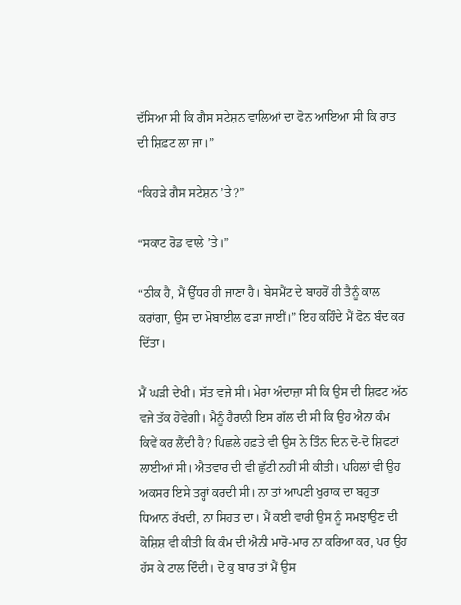ਦੱਸਿਆ ਸੀ ਕਿ ਗੈਸ ਸਟੇਸ਼ਨ ਵਾਲਿਆਂ ਦਾ ਫੋਨ ਆਇਆ ਸੀ ਕਿ ਰਾਤ ਦੀ ਸ਼ਿਫ਼ਟ ਲਾ ਜਾ।”

“ਕਿਹੜੇ ਗੈਸ ਸਟੇਸ਼ਨ ’ਤੇ?”

“ਸਕਾਟ ਰੋਡ ਵਾਲੇ ’ਤੇ।”

“ਠੀਕ ਹੈ, ਮੈਂ ਉੱਧਰ ਹੀ ਜਾਣਾ ਹੈ। ਬੇਸਮੈਂਟ ਦੇ ਬਾਹਰੋਂ ਹੀ ਤੈਨੂੰ ਕਾਲ ਕਰਾਂਗਾ, ਉਸ ਦਾ ਮੋਬਾਈਲ ਫੜਾ ਜਾਈਂ।” ਇਹ ਕਹਿੰਦੇ ਮੈਂ ਫੋਨ ਬੰਦ ਕਰ ਦਿੱਤਾ।

ਮੈਂ ਘੜੀ ਦੇਖੀ। ਸੱਤ ਵਜੇ ਸੀ। ਮੇਰਾ ਅੰਦਾਜ਼ਾ ਸੀ ਕਿ ਉਸ ਦੀ ਸ਼ਿਫਟ ਅੱਠ ਵਜੇ ਤੱਕ ਹੋਵੇਗੀ। ਮੈਨੂੰ ਹੈਰਾਨੀ ਇਸ ਗੱਲ ਦੀ ਸੀ ਕਿ ਉਹ ਐਨਾ ਕੰਮ ਕਿਵੇਂ ਕਰ ਲੈਂਦੀ ਹੈ? ਪਿਛਲੇ ਹਫ਼ਤੇ ਵੀ ਉਸ ਨੇ ਤਿੰਨ ਦਿਨ ਦੋ-ਦੋ ਸ਼ਿਫਟਾਂ ਲਾਈਆਂ ਸੀ। ਐਤਵਾਰ ਦੀ ਵੀ ਛੁੱਟੀ ਨਹੀਂ ਸੀ ਕੀਤੀ। ਪਹਿਲਾਂ ਵੀ ਉਹ ਅਕਸਰ ਇਸੇ ਤਰ੍ਹਾਂ ਕਰਦੀ ਸੀ। ਨਾ ਤਾਂ ਆਪਣੀ ਖੁਰਾਕ ਦਾ ਬਹੁਤਾ ਧਿਆਨ ਰੱਖਦੀ, ਨਾ ਸਿਹਤ ਦਾ। ਮੈਂ ਕਈ ਵਾਰੀ ਉਸ ਨੂੰ ਸਮਝਾਉਣ ਦੀ ਕੋਸ਼ਿਸ਼ ਵੀ ਕੀਤੀ ਕਿ ਕੰਮ ਦੀ ਐਨੀ ਮਾਰੋ-ਮਾਰ ਨਾ ਕਰਿਆ ਕਰ, ਪਰ ਉਹ ਹੱਸ ਕੇ ਟਾਲ ਦਿੰਦੀ। ਦੋ ਕੁ ਬਾਰ ਤਾਂ ਮੈਂ ਉਸ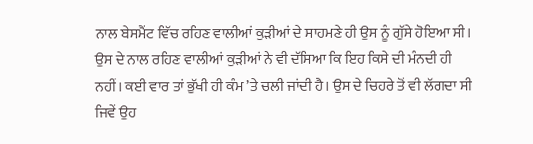ਨਾਲ ਬੇਸਮੈਂਟ ਵਿੱਚ ਰਹਿਣ ਵਾਲੀਆਂ ਕੁੜੀਆਂ ਦੇ ਸਾਹਮਣੇ ਹੀ ਉਸ ਨੂੰ ਗੁੱਸੇ ਹੋਇਆ ਸੀ। ਉਸ ਦੇ ਨਾਲ ਰਹਿਣ ਵਾਲੀਆਂ ਕੁੜੀਆਂ ਨੇ ਵੀ ਦੱਸਿਆ ਕਿ ਇਹ ਕਿਸੇ ਦੀ ਮੰਨਦੀ ਹੀ ਨਹੀਂ। ਕਈ ਵਾਰ ਤਾਂ ਭੁੱਖੀ ਹੀ ਕੰਮ ’ਤੇ ਚਲੀ ਜਾਂਦੀ ਹੈ। ਉਸ ਦੇ ਚਿਹਰੇ ਤੋਂ ਵੀ ਲੱਗਦਾ ਸੀ ਜਿਵੇਂ ਉਹ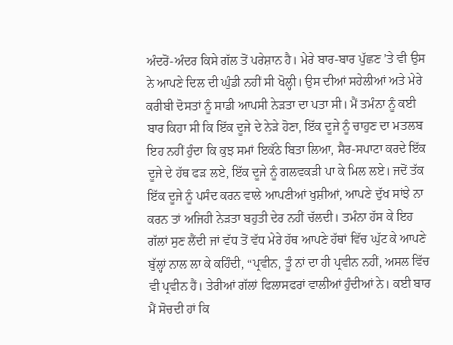ਅੰਦਰੋਂ-ਅੰਦਰ ਕਿਸੇ ਗੱਲ ਤੋਂ ਪਰੇਸ਼ਾਨ ਹੈ। ਮੇਰੇ ਬਾਰ-ਬਾਰ ਪੁੱਛਣ ’ਤੇ ਵੀ ਉਸ ਨੇ ਆਪਣੇ ਦਿਲ ਦੀ ਘੁੰਡੀ ਨਹੀਂ ਸੀ ਖੋਲ੍ਹੀ। ਉਸ ਦੀਆਂ ਸਹੇਲੀਆਂ ਅਤੇ ਮੇਰੇ ਕਰੀਬੀ ਦੋਸਤਾਂ ਨੂੰ ਸਾਡੀ ਆਪਸੀ ਨੇੜਤਾ ਦਾ ਪਤਾ ਸੀ। ਮੈਂ ਤਮੰਨਾ ਨੂੰ ਕਈ ਬਾਰ ਕਿਹਾ ਸੀ ਕਿ ਇੱਕ ਦੂਜੇ ਦੇ ਨੇੜੇ ਹੋਣਾ, ਇੱਕ ਦੂਜੇ ਨੂੰ ਚਾਹੁਣ ਦਾ ਮਤਲਬ ਇਹ ਨਹੀਂ ਹੁੰਦਾ ਕਿ ਕੁਝ ਸਮਾਂ ਇਕੱਠੇ ਬਿਤਾ ਲਿਆ, ਸੈਰ-ਸਪਾਟਾ ਕਰਦੇ ਇੱਕ ਦੂਜੇ ਦੇ ਹੱਥ ਫੜ ਲਏ, ਇੱਕ ਦੂਜੇ ਨੂੰ ਗਲਵਕੜੀ ਪਾ ਕੇ ਮਿਲ ਲਏ। ਜਦੋਂ ਤੱਕ ਇੱਕ ਦੂਜੇ ਨੂੰ ਪਸੰਦ ਕਰਨ ਵਾਲੇ ਆਪਣੀਆਂ ਖੁਸ਼ੀਆਂ, ਆਪਣੇ ਦੁੱਖ ਸਾਂਝੇ ਨਾ ਕਰਨ ਤਾਂ ਅਜਿਹੀ ਨੇੜਤਾ ਬਹੁਤੀ ਦੇਰ ਨਹੀਂ ਚੱਲਦੀ। ਤਮੰਨਾ ਹੱਸ ਕੇ ਇਹ ਗੱਲਾਂ ਸੁਣ ਲੈਂਦੀ ਜਾਂ ਵੱਧ ਤੋਂ ਵੱਧ ਮੇਰੇ ਹੱਥ ਆਪਣੇ ਹੱਥਾਂ ਵਿੱਚ ਘੁੱਟ ਕੇ ਆਪਣੇ ਬੁੱਲ੍ਹਾਂ ਨਾਲ ਲਾ ਕੇ ਕਹਿੰਦੀ, “ਪ੍ਰਵੀਨ, ਤੂੰ ਨਾਂ ਦਾ ਹੀ ਪ੍ਰਵੀਨ ਨਹੀਂ, ਅਸਲ ਵਿੱਚ ਵੀ ਪ੍ਰਵੀਨ ਹੈਂ। ਤੇਰੀਆਂ ਗੱਲਾਂ ਫਿਲਾਸਫਰਾਂ ਵਾਲੀਆਂ ਹੁੰਦੀਆਂ ਨੇ। ਕਈ ਬਾਰ ਮੈਂ ਸੋਚਦੀ ਹਾਂ ਕਿ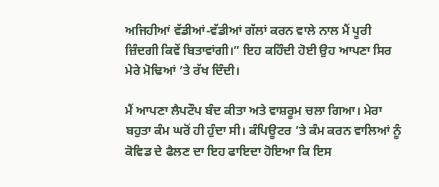ਅਜਿਹੀਆਂ ਵੱਡੀਆਂ-ਵੱਡੀਆਂ ਗੱਲਾਂ ਕਰਨ ਵਾਲੇ ਨਾਲ ਮੈਂ ਪੂਰੀ ਜ਼ਿੰਦਗੀ ਕਿਵੇਂ ਬਿਤਾਵਾਂਗੀ।” ਇਹ ਕਹਿੰਦੀ ਹੋਈ ਉਹ ਆਪਣਾ ਸਿਰ ਮੇਰੇ ਮੋਢਿਆਂ ’ਤੇ ਰੱਖ ਦਿੰਦੀ।

ਮੈਂ ਆਪਣਾ ਲੈਪਟੌਪ ਬੰਦ ਕੀਤਾ ਅਤੇ ਵਾਸ਼ਰੂਮ ਚਲਾ ਗਿਆ। ਮੇਰਾ ਬਹੁਤਾ ਕੰਮ ਘਰੋਂ ਹੀ ਹੁੰਦਾ ਸੀ। ਕੰਪਿਊਟਰ ’ਤੇ ਕੰਮ ਕਰਨ ਵਾਲਿਆਂ ਨੂੰ ਕੋਵਿਡ ਦੇ ਫੈਲਣ ਦਾ ਇਹ ਫਾਇਦਾ ਹੋਇਆ ਕਿ ਇਸ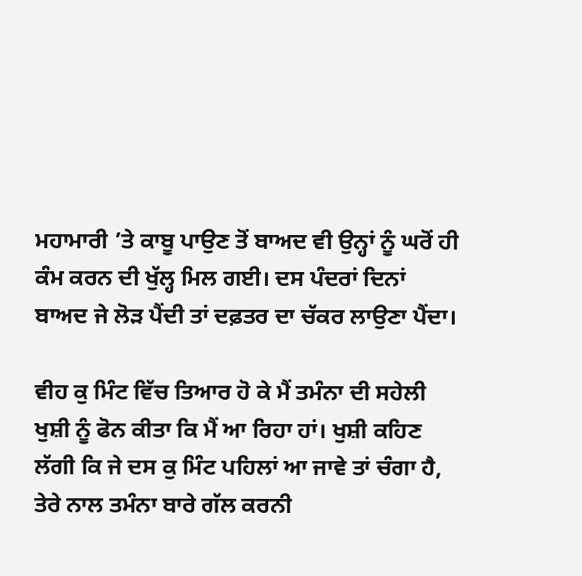ਮਹਾਮਾਰੀ ’ਤੇ ਕਾਬੂ ਪਾਉਣ ਤੋਂ ਬਾਅਦ ਵੀ ਉਨ੍ਹਾਂ ਨੂੰ ਘਰੋਂ ਹੀ ਕੰਮ ਕਰਨ ਦੀ ਖੁੱਲ੍ਹ ਮਿਲ ਗਈ। ਦਸ ਪੰਦਰਾਂ ਦਿਨਾਂ ਬਾਅਦ ਜੇ ਲੋੜ ਪੈਂਦੀ ਤਾਂ ਦਫ਼ਤਰ ਦਾ ਚੱਕਰ ਲਾਉਣਾ ਪੈਂਦਾ।

ਵੀਹ ਕੁ ਮਿੰਟ ਵਿੱਚ ਤਿਆਰ ਹੋ ਕੇ ਮੈਂ ਤਮੰਨਾ ਦੀ ਸਹੇਲੀ ਖੁਸ਼ੀ ਨੂੰ ਫੋਨ ਕੀਤਾ ਕਿ ਮੈਂ ਆ ਰਿਹਾ ਹਾਂ। ਖੁਸ਼ੀ ਕਹਿਣ ਲੱਗੀ ਕਿ ਜੇ ਦਸ ਕੁ ਮਿੰਟ ਪਹਿਲਾਂ ਆ ਜਾਵੇ ਤਾਂ ਚੰਗਾ ਹੈ, ਤੇਰੇ ਨਾਲ ਤਮੰਨਾ ਬਾਰੇ ਗੱਲ ਕਰਨੀ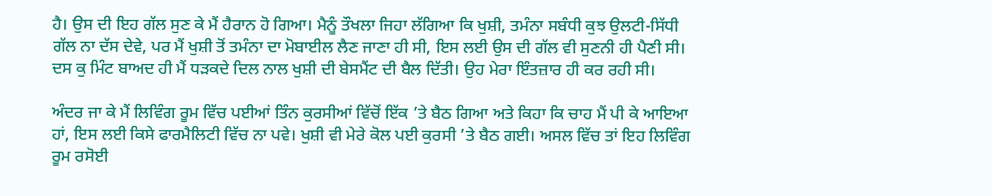ਹੈ। ਉਸ ਦੀ ਇਹ ਗੱਲ ਸੁਣ ਕੇ ਮੈਂ ਹੈਰਾਨ ਹੋ ਗਿਆ। ਮੈਨੂੰ ਤੌਖਲਾ ਜਿਹਾ ਲੱਗਿਆ ਕਿ ਖੁਸ਼ੀ, ਤਮੰਨਾ ਸਬੰਧੀ ਕੁਝ ਉਲਟੀ-ਸਿੱਧੀ ਗੱਲ ਨਾ ਦੱਸ ਦੇਵੇ, ਪਰ ਮੈਂ ਖੁਸ਼ੀ ਤੋਂ ਤਮੰਨਾ ਦਾ ਮੋਬਾਈਲ ਲੈਣ ਜਾਣਾ ਹੀ ਸੀ, ਇਸ ਲਈ ਉਸ ਦੀ ਗੱਲ ਵੀ ਸੁਣਨੀ ਹੀ ਪੈਣੀ ਸੀ। ਦਸ ਕੁ ਮਿੰਟ ਬਾਅਦ ਹੀ ਮੈਂ ਧੜਕਦੇ ਦਿਲ ਨਾਲ ਖੁਸ਼ੀ ਦੀ ਬੇਸਮੈਂਟ ਦੀ ਬੈਲ ਦਿੱਤੀ। ਉਹ ਮੇਰਾ ਇੰਤਜ਼ਾਰ ਹੀ ਕਰ ਰਹੀ ਸੀ।

ਅੰਦਰ ਜਾ ਕੇ ਮੈਂ ਲਿਵਿੰਗ ਰੂਮ ਵਿੱਚ ਪਈਆਂ ਤਿੰਨ ਕੁਰਸੀਆਂ ਵਿੱਚੋਂ ਇੱਕ ’ਤੇ ਬੈਠ ਗਿਆ ਅਤੇ ਕਿਹਾ ਕਿ ਚਾਹ ਮੈਂ ਪੀ ਕੇ ਆਇਆ ਹਾਂ, ਇਸ ਲਈ ਕਿਸੇ ਫਾਰਮੈਲਿਟੀ ਵਿੱਚ ਨਾ ਪਵੇ। ਖੁਸ਼ੀ ਵੀ ਮੇਰੇ ਕੋਲ ਪਈ ਕੁਰਸੀ ’ਤੇ ਬੈਠ ਗਈ। ਅਸਲ ਵਿੱਚ ਤਾਂ ਇਹ ਲਿਵਿੰਗ ਰੂਮ ਰਸੋਈ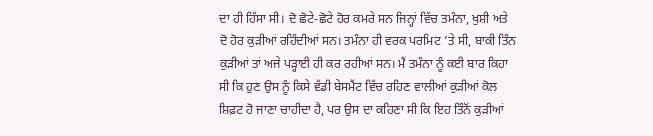ਦਾ ਹੀ ਹਿੱਸਾ ਸੀ। ਦੋ ਛੋਟੇ-ਛੋਟੇ ਹੋਰ ਕਮਰੇ ਸਨ ਜਿਨ੍ਹਾਂ ਵਿੱਚ ਤਮੰਨਾ, ਖੁਸ਼ੀ ਅਤੇ ਦੋ ਹੋਰ ਕੁੜੀਆਂ ਰਹਿੰਦੀਆਂ ਸਨ। ਤਮੰਨਾ ਹੀ ਵਰਕ ਪਰਮਿਟ ’ਤੇ ਸੀ, ਬਾਕੀ ਤਿੰਨ ਕੁੜੀਆਂ ਤਾਂ ਅਜੇ ਪੜ੍ਹਾਈ ਹੀ ਕਰ ਰਹੀਆਂ ਸਨ। ਮੈਂ ਤਮੰਨਾ ਨੂੰ ਕਈ ਬਾਰ ਕਿਹਾ ਸੀ ਕਿ ਹੁਣ ਉਸ ਨੂੰ ਕਿਸੇ ਵੱਡੀ ਬੇਸਮੈਂਟ ਵਿੱਚ ਰਹਿਣ ਵਾਲੀਆਂ ਕੁੜੀਆਂ ਕੋਲ ਸ਼ਿਫ਼ਟ ਹੋ ਜਾਣਾ ਚਾਹੀਦਾ ਹੈ, ਪਰ ਉਸ ਦਾ ਕਹਿਣਾ ਸੀ ਕਿ ਇਹ ਤਿੰਨੋਂ ਕੁੜੀਆਂ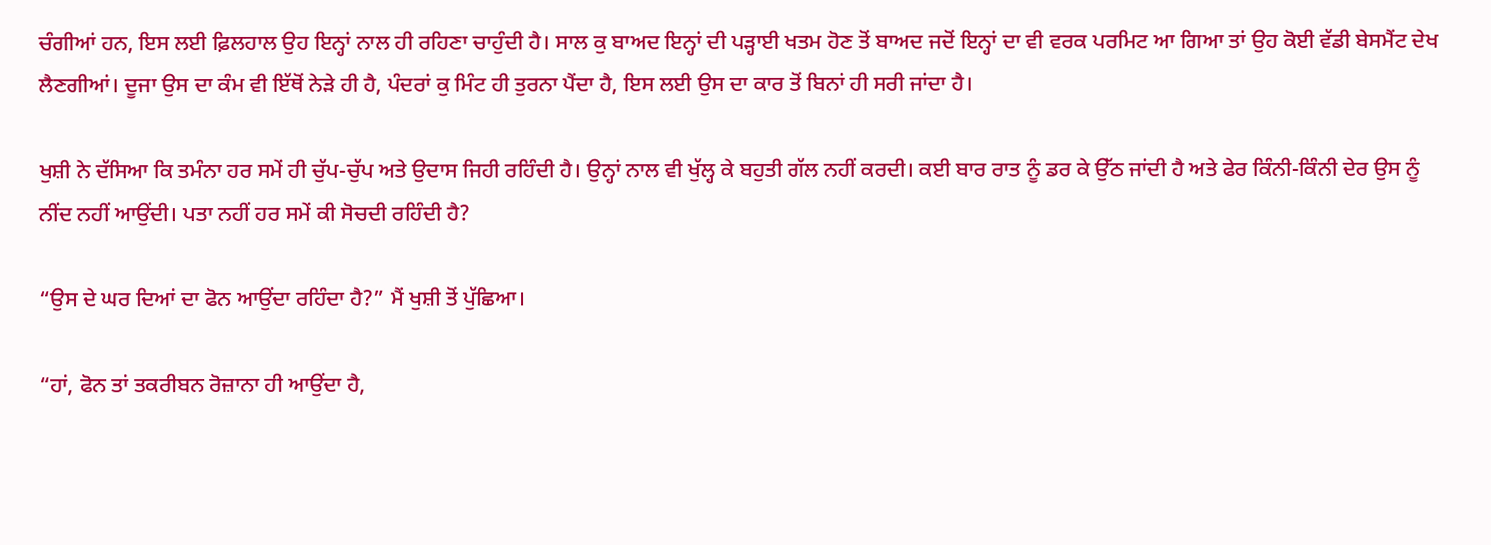ਚੰਗੀਆਂ ਹਨ, ਇਸ ਲਈ ਫ਼ਿਲਹਾਲ ਉਹ ਇਨ੍ਹਾਂ ਨਾਲ ਹੀ ਰਹਿਣਾ ਚਾਹੁੰਦੀ ਹੈ। ਸਾਲ ਕੁ ਬਾਅਦ ਇਨ੍ਹਾਂ ਦੀ ਪੜ੍ਹਾਈ ਖਤਮ ਹੋਣ ਤੋਂ ਬਾਅਦ ਜਦੋਂ ਇਨ੍ਹਾਂ ਦਾ ਵੀ ਵਰਕ ਪਰਮਿਟ ਆ ਗਿਆ ਤਾਂ ਉਹ ਕੋਈ ਵੱਡੀ ਬੇਸਮੈਂਟ ਦੇਖ ਲੈਣਗੀਆਂ। ਦੂਜਾ ਉਸ ਦਾ ਕੰਮ ਵੀ ਇੱਥੋਂ ਨੇੜੇ ਹੀ ਹੈ, ਪੰਦਰਾਂ ਕੁ ਮਿੰਟ ਹੀ ਤੁਰਨਾ ਪੈਂਦਾ ਹੈ, ਇਸ ਲਈ ਉਸ ਦਾ ਕਾਰ ਤੋਂ ਬਿਨਾਂ ਹੀ ਸਰੀ ਜਾਂਦਾ ਹੈ।

ਖੁਸ਼ੀ ਨੇ ਦੱਸਿਆ ਕਿ ਤਮੰਨਾ ਹਰ ਸਮੇਂ ਹੀ ਚੁੱਪ-ਚੁੱਪ ਅਤੇ ਉਦਾਸ ਜਿਹੀ ਰਹਿੰਦੀ ਹੈ। ਉਨ੍ਹਾਂ ਨਾਲ ਵੀ ਖੁੱਲ੍ਹ ਕੇ ਬਹੁਤੀ ਗੱਲ ਨਹੀਂ ਕਰਦੀ। ਕਈ ਬਾਰ ਰਾਤ ਨੂੰ ਡਰ ਕੇ ਉੱਠ ਜਾਂਦੀ ਹੈ ਅਤੇ ਫੇਰ ਕਿੰਨੀ-ਕਿੰਨੀ ਦੇਰ ਉਸ ਨੂੰ ਨੀਂਦ ਨਹੀਂ ਆਉਂਦੀ। ਪਤਾ ਨਹੀਂ ਹਰ ਸਮੇਂ ਕੀ ਸੋਚਦੀ ਰਹਿੰਦੀ ਹੈ?

“ਉਸ ਦੇ ਘਰ ਦਿਆਂ ਦਾ ਫੋਨ ਆਉਂਦਾ ਰਹਿੰਦਾ ਹੈ?” ਮੈਂ ਖੁਸ਼ੀ ਤੋਂ ਪੁੱਛਿਆ।

“ਹਾਂ, ਫੋਨ ਤਾਂ ਤਕਰੀਬਨ ਰੋਜ਼ਾਨਾ ਹੀ ਆਉਂਦਾ ਹੈ,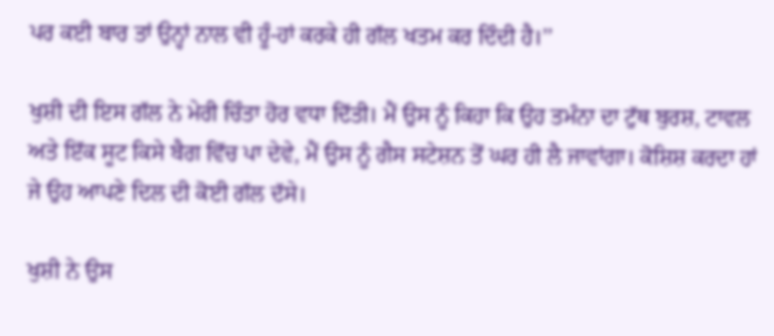ਪਰ ਕਈ ਬਾਰ ਤਾਂ ਉਨ੍ਹਾਂ ਨਾਲ ਵੀ ਹੂੰ-ਹਾਂ ਕਰਕੇ ਹੀ ਗੱਲ ਖਤਮ ਕਰ ਦਿੰਦੀ ਹੈ।’’

ਖੁਸ਼ੀ ਦੀ ਇਸ ਗੱਲ ਨੇ ਮੇਰੀ ਚਿੰਤਾ ਹੋਰ ਵਧਾ ਦਿੱਤੀ। ਮੈਂ ਉਸ ਨੂੰ ਕਿਹਾ ਕਿ ਉਹ ਤਮੰਨਾ ਦਾ ਟੁੱਥ ਬੁਰਸ਼, ਟਾਵਲ ਅਤੇ ਇੱਕ ਸੂਟ ਕਿਸੇ ਬੈਗ ਵਿੱਚ ਪਾ ਦੇਵੇ, ਮੈਂ ਉਸ ਨੂੰ ਗੈਸ ਸਟੇਸ਼ਨ ਤੋਂ ਘਰ ਹੀ ਲੈ ਜਾਵਾਂਗਾ। ਕੋਸ਼ਿਸ਼ ਕਰਦਾ ਹਾਂ ਜੇ ਉਹ ਆਪਣੇ ਦਿਲ ਦੀ ਕੋਈ ਗੱਲ ਦੱਸੇ।

ਖੁਸ਼ੀ ਨੇ ਉਸ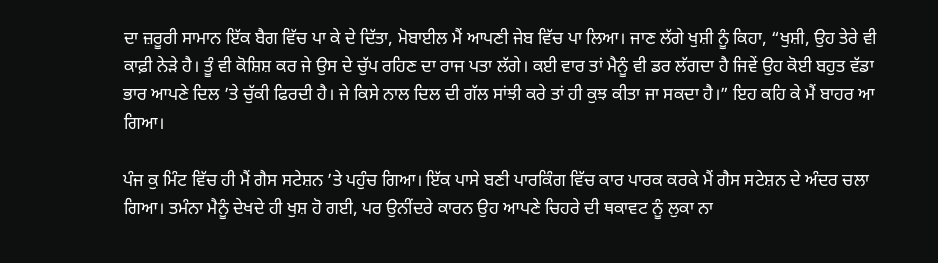ਦਾ ਜ਼ਰੂਰੀ ਸਾਮਾਨ ਇੱਕ ਬੈਗ ਵਿੱਚ ਪਾ ਕੇ ਦੇ ਦਿੱਤਾ, ਮੋਬਾਈਲ ਮੈਂ ਆਪਣੀ ਜੇਬ ਵਿੱਚ ਪਾ ਲਿਆ। ਜਾਣ ਲੱਗੇ ਖੁਸ਼ੀ ਨੂੰ ਕਿਹਾ, “ਖੁਸ਼ੀ, ਉਹ ਤੇਰੇ ਵੀ ਕਾਫ਼ੀ ਨੇੜੇ ਹੈ। ਤੂੰ ਵੀ ਕੋਸ਼ਿਸ਼ ਕਰ ਜੇ ਉਸ ਦੇ ਚੁੱਪ ਰਹਿਣ ਦਾ ਰਾਜ ਪਤਾ ਲੱਗੇ। ਕਈ ਵਾਰ ਤਾਂ ਮੈਨੂੰ ਵੀ ਡਰ ਲੱਗਦਾ ਹੈ ਜਿਵੇਂ ਉਹ ਕੋਈ ਬਹੁਤ ਵੱਡਾ ਭਾਰ ਆਪਣੇ ਦਿਲ ’ਤੇ ਚੁੱਕੀ ਫਿਰਦੀ ਹੈ। ਜੇ ਕਿਸੇ ਨਾਲ ਦਿਲ ਦੀ ਗੱਲ ਸਾਂਝੀ ਕਰੇ ਤਾਂ ਹੀ ਕੁਝ ਕੀਤਾ ਜਾ ਸਕਦਾ ਹੈ।” ਇਹ ਕਹਿ ਕੇ ਮੈਂ ਬਾਹਰ ਆ ਗਿਆ।

ਪੰਜ ਕੁ ਮਿੰਟ ਵਿੱਚ ਹੀ ਮੈਂ ਗੈਸ ਸਟੇਸ਼ਨ ’ਤੇ ਪਹੁੰਚ ਗਿਆ। ਇੱਕ ਪਾਸੇ ਬਣੀ ਪਾਰਕਿੰਗ ਵਿੱਚ ਕਾਰ ਪਾਰਕ ਕਰਕੇ ਮੈਂ ਗੈਸ ਸਟੇਸ਼ਨ ਦੇ ਅੰਦਰ ਚਲਾ ਗਿਆ। ਤਮੰਨਾ ਮੈਨੂੰ ਦੇਖਦੇ ਹੀ ਖੁਸ਼ ਹੋ ਗਈ, ਪਰ ਉਨੀਂਦਰੇ ਕਾਰਨ ਉਹ ਆਪਣੇ ਚਿਹਰੇ ਦੀ ਥਕਾਵਟ ਨੂੰ ਲੁਕਾ ਨਾ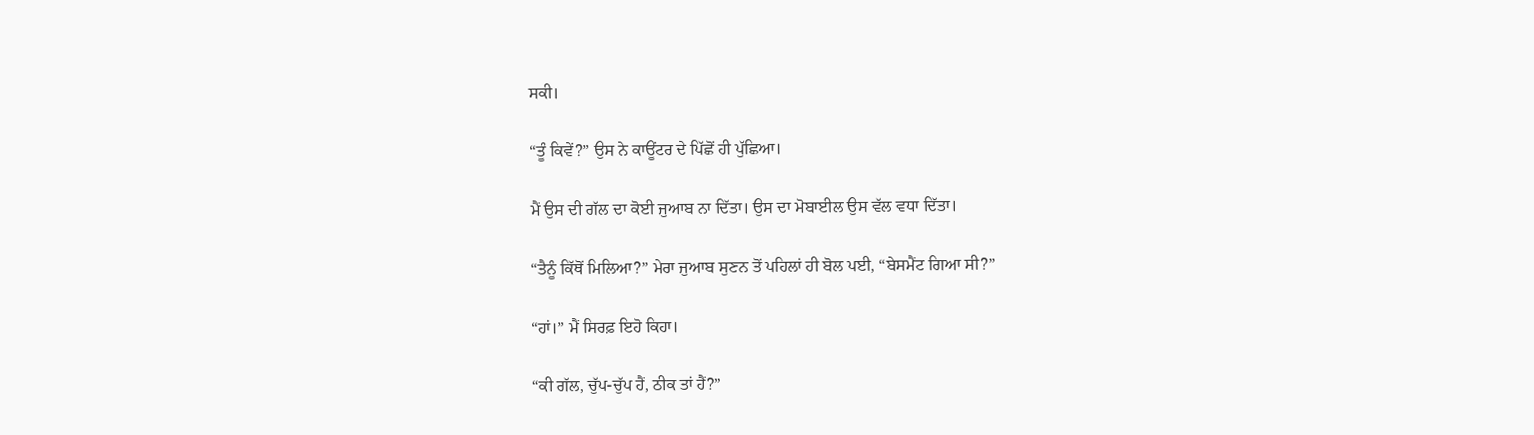ਸਕੀ।

“ਤੂੰ ਕਿਵੇਂ?” ਉਸ ਨੇ ਕਾਊਂਟਰ ਦੇ ਪਿੱਛੋਂ ਹੀ ਪੁੱਛਿਆ।

ਮੈਂ ਉਸ ਦੀ ਗੱਲ ਦਾ ਕੋਈ ਜੁਆਬ ਨਾ ਦਿੱਤਾ। ਉਸ ਦਾ ਮੋਬਾਈਲ ਉਸ ਵੱਲ ਵਧਾ ਦਿੱਤਾ।

“ਤੈਨੂੰ ਕਿੱਥੋਂ ਮਿਲਿਆ?” ਮੇਰਾ ਜੁਆਬ ਸੁਣਨ ਤੋਂ ਪਹਿਲਾਂ ਹੀ ਬੋਲ ਪਈ, “ਬੇਸਮੈਂਟ ਗਿਆ ਸੀ?”

“ਹਾਂ।” ਮੈਂ ਸਿਰਫ਼ ਇਹੋ ਕਿਹਾ।

“ਕੀ ਗੱਲ, ਚੁੱਪ-ਚੁੱਪ ਹੈਂ, ਠੀਕ ਤਾਂ ਹੈਂ?”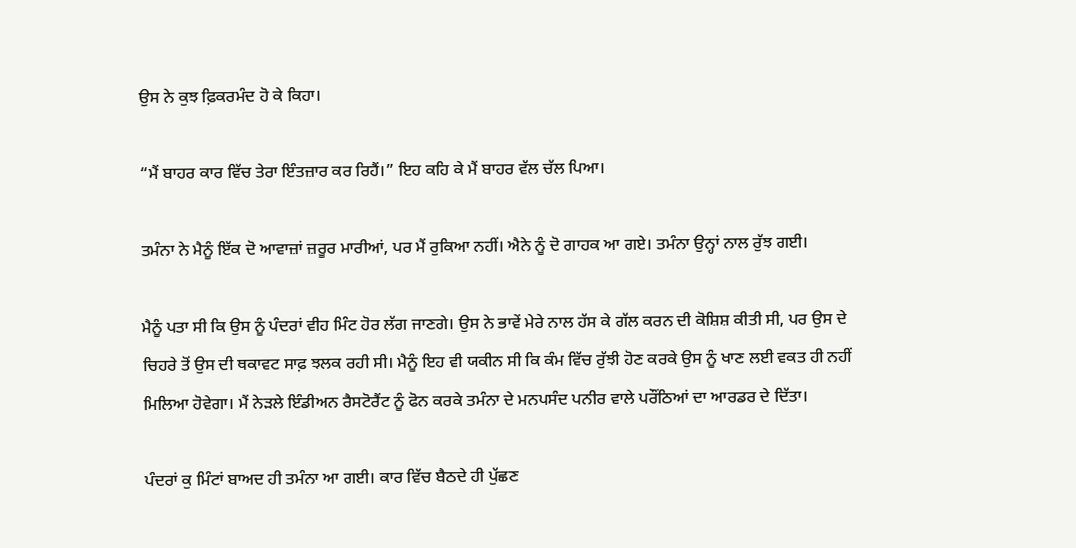ਉਸ ਨੇ ਕੁਝ ਫ਼ਿਕਰਮੰਦ ਹੋ ਕੇ ਕਿਹਾ।

“ਮੈਂ ਬਾਹਰ ਕਾਰ ਵਿੱਚ ਤੇਰਾ ਇੰਤਜ਼ਾਰ ਕਰ ਰਿਹੈਂ।” ਇਹ ਕਹਿ ਕੇ ਮੈਂ ਬਾਹਰ ਵੱਲ ਚੱਲ ਪਿਆ।

ਤਮੰਨਾ ਨੇ ਮੈਨੂੰ ਇੱਕ ਦੋ ਆਵਾਜ਼ਾਂ ਜ਼ਰੂਰ ਮਾਰੀਆਂ, ਪਰ ਮੈਂ ਰੁਕਿਆ ਨਹੀਂ। ਐਨੇ ਨੂੰ ਦੋ ਗਾਹਕ ਆ ਗਏ। ਤਮੰਨਾ ਉਨ੍ਹਾਂ ਨਾਲ ਰੁੱਝ ਗਈ।

ਮੈਨੂੰ ਪਤਾ ਸੀ ਕਿ ਉਸ ਨੂੰ ਪੰਦਰਾਂ ਵੀਹ ਮਿੰਟ ਹੋਰ ਲੱਗ ਜਾਣਗੇ। ਉਸ ਨੇ ਭਾਵੇਂ ਮੇਰੇ ਨਾਲ ਹੱਸ ਕੇ ਗੱਲ ਕਰਨ ਦੀ ਕੋਸ਼ਿਸ਼ ਕੀਤੀ ਸੀ, ਪਰ ਉਸ ਦੇ ਚਿਹਰੇ ਤੋਂ ਉਸ ਦੀ ਥਕਾਵਟ ਸਾਫ਼ ਝਲਕ ਰਹੀ ਸੀ। ਮੈਨੂੰ ਇਹ ਵੀ ਯਕੀਨ ਸੀ ਕਿ ਕੰਮ ਵਿੱਚ ਰੁੱਝੀ ਹੋਣ ਕਰਕੇ ਉਸ ਨੂੰ ਖਾਣ ਲਈ ਵਕਤ ਹੀ ਨਹੀਂ ਮਿਲਿਆ ਹੋਵੇਗਾ। ਮੈਂ ਨੇੜਲੇ ਇੰਡੀਅਨ ਰੈਸਟੋਰੈਂਟ ਨੂੰ ਫੋਨ ਕਰਕੇ ਤਮੰਨਾ ਦੇ ਮਨਪਸੰਦ ਪਨੀਰ ਵਾਲੇ ਪਰੌਂਠਿਆਂ ਦਾ ਆਰਡਰ ਦੇ ਦਿੱਤਾ।

ਪੰਦਰਾਂ ਕੁ ਮਿੰਟਾਂ ਬਾਅਦ ਹੀ ਤਮੰਨਾ ਆ ਗਈ। ਕਾਰ ਵਿੱਚ ਬੈਠਦੇ ਹੀ ਪੁੱਛਣ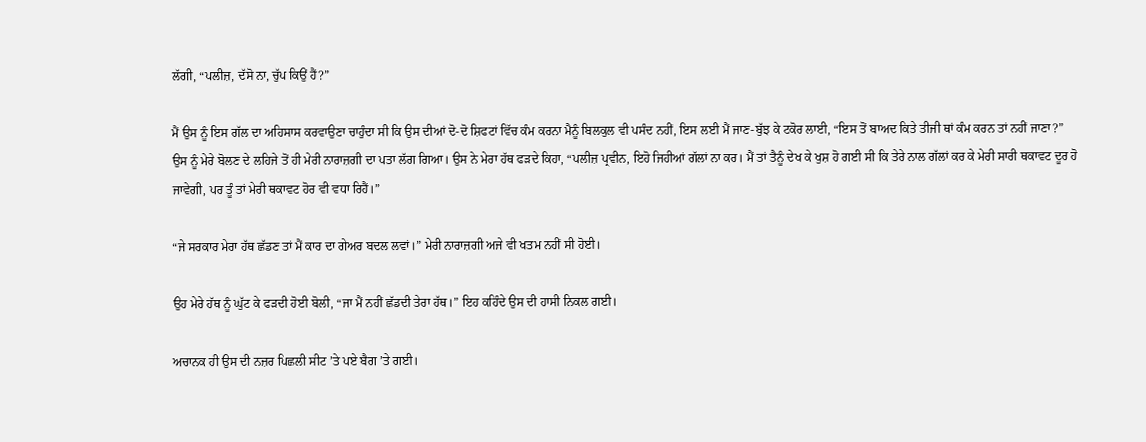ਲੱਗੀ, “ਪਲੀਜ਼, ਦੱਸੋ ਨਾ, ਚੁੱਪ ਕਿਉਂ ਹੈਂ?”

ਮੈਂ ਉਸ ਨੂੰ ਇਸ ਗੱਲ ਦਾ ਅਹਿਸਾਸ ਕਰਵਾਉਣਾ ਚਾਹੁੰਦਾ ਸੀ ਕਿ ਉਸ ਦੀਆਂ ਦੋ-ਦੋ ਸ਼ਿਫਟਾਂ ਵਿੱਚ ਕੰਮ ਕਰਨਾ ਮੈਨੂੰ ਬਿਲਕੁਲ ਵੀ ਪਸੰਦ ਨਹੀਂ, ਇਸ ਲਈ ਮੈਂ ਜਾਣ-ਬੁੱਝ ਕੇ ਟਕੋਰ ਲਾਈ, “ਇਸ ਤੋਂ ਬਾਅਦ ਕਿਤੇ ਤੀਜੀ ਥਾਂ ਕੰਮ ਕਰਨ ਤਾਂ ਨਹੀਂ ਜਾਣਾ?” ਉਸ ਨੂੰ ਮੇਰੇ ਬੋਲਣ ਦੇ ਲਹਿਜੇ ਤੋਂ ਹੀ ਮੇਰੀ ਨਾਰਾਜ਼ਗੀ ਦਾ ਪਤਾ ਲੱਗ ਗਿਆ। ਉਸ ਨੇ ਮੇਰਾ ਹੱਥ ਫੜਦੇ ਕਿਹਾ, “ਪਲੀਜ਼ ਪ੍ਰਵੀਨ, ਇਹੋ ਜਿਹੀਆਂ ਗੱਲਾਂ ਨਾ ਕਰ। ਮੈਂ ਤਾਂ ਤੈਨੂੰ ਦੇਖ ਕੇ ਖੁਸ਼ ਹੋ ਗਈ ਸੀ ਕਿ ਤੇਰੇ ਨਾਲ ਗੱਲਾਂ ਕਰ ਕੇ ਮੇਰੀ ਸਾਰੀ ਥਕਾਵਟ ਦੂਰ ਹੋ ਜਾਵੇਗੀ, ਪਰ ਤੂੰ ਤਾਂ ਮੇਰੀ ਥਕਾਵਟ ਹੋਰ ਵੀ ਵਧਾ ਰਿਹੈਂ।”

“ਜੇ ਸਰਕਾਰ ਮੇਰਾ ਹੱਥ ਛੱਡਣ ਤਾਂ ਮੈਂ ਕਾਰ ਦਾ ਗੇਅਰ ਬਦਲ ਲਵਾਂ।” ਮੇਰੀ ਨਾਰਾਜ਼ਗੀ ਅਜੇ ਵੀ ਖਤਮ ਨਹੀਂ ਸੀ ਹੋਈ।

ਉਹ ਮੇਰੇ ਹੱਥ ਨੂੰ ਘੁੱਟ ਕੇ ਫੜਦੀ ਹੋਈ ਬੋਲੀ, “ਜਾ ਮੈਂ ਨਹੀਂ ਛੱਡਦੀ ਤੇਰਾ ਹੱਥ।” ਇਹ ਕਹਿੰਦੇ ਉਸ ਦੀ ਹਾਸੀ ਨਿਕਲ ਗਈ।

ਅਚਾਨਕ ਹੀ ਉਸ ਦੀ ਨਜ਼ਰ ਪਿਛਲੀ ਸੀਟ ’ਤੇ ਪਏ ਬੈਗ ’ਤੇ ਗਈ।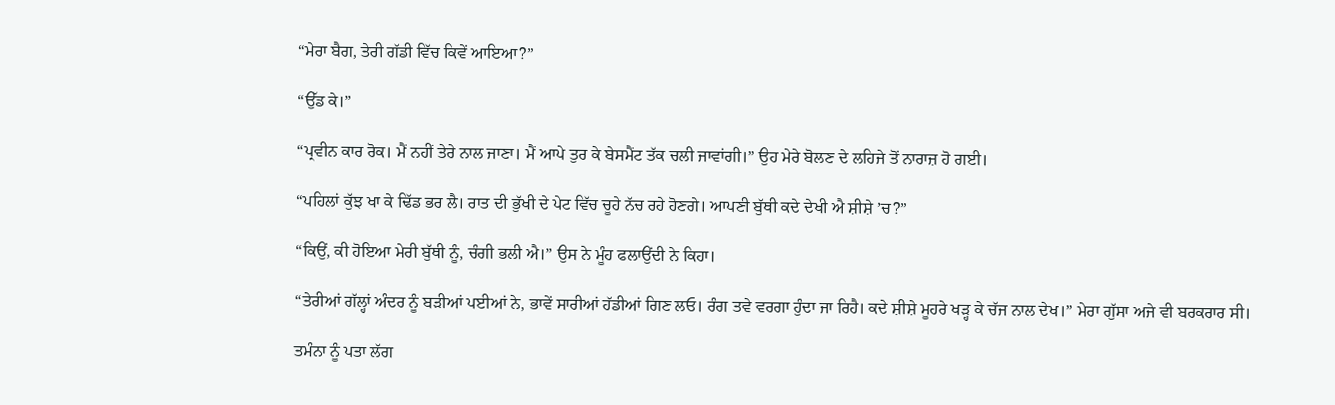“ਮੇਰਾ ਬੈਗ, ਤੇਰੀ ਗੱਡੀ ਵਿੱਚ ਕਿਵੇਂ ਆਇਆ?”

“ਉੱਡ ਕੇ।”

“ਪ੍ਰਵੀਨ ਕਾਰ ਰੋਕ। ਮੈਂ ਨਹੀਂ ਤੇਰੇ ਨਾਲ ਜਾਣਾ। ਮੈਂ ਆਪੇ ਤੁਰ ਕੇ ਬੇਸਮੈਂਟ ਤੱਕ ਚਲੀ ਜਾਵਾਂਗੀ।” ਉਹ ਮੇਰੇ ਬੋਲਣ ਦੇ ਲਹਿਜੇ ਤੋਂ ਨਾਰਾਜ਼ ਹੋ ਗਈ।

“ਪਹਿਲਾਂ ਕੁੱਝ ਖਾ ਕੇ ਢਿੱਡ ਭਰ ਲੈ। ਰਾਤ ਦੀ ਭੁੱਖੀ ਦੇ ਪੇਟ ਵਿੱਚ ਚੂਹੇ ਨੱਚ ਰਹੇ ਹੋਣਗੇ। ਆਪਣੀ ਬੁੱਥੀ ਕਦੇ ਦੇਖੀ ਐ ਸ਼ੀਸ਼ੇ ’ਚ?”

“ਕਿਉਂ, ਕੀ ਹੋਇਆ ਮੇਰੀ ਬੁੱਥੀ ਨੂੰ, ਚੰਗੀ ਭਲੀ ਐ।” ਉਸ ਨੇ ਮੂੰਹ ਫਲਾਉਂਦੀ ਨੇ ਕਿਹਾ।

“ਤੇਰੀਆਂ ਗੱਲ੍ਹਾਂ ਅੰਦਰ ਨੂੰ ਬੜੀਆਂ ਪਈਆਂ ਨੇ, ਭਾਵੇਂ ਸਾਰੀਆਂ ਹੱਡੀਆਂ ਗਿਣ ਲਓ। ਰੰਗ ਤਵੇ ਵਰਗਾ ਹੁੰਦਾ ਜਾ ਰਿਹੈ। ਕਦੇ ਸ਼ੀਸ਼ੇ ਮੂਹਰੇ ਖੜ੍ਹ ਕੇ ਚੱਜ ਨਾਲ ਦੇਖ।” ਮੇਰਾ ਗੁੱਸਾ ਅਜੇ ਵੀ ਬਰਕਰਾਰ ਸੀ।

ਤਮੰਨਾ ਨੂੰ ਪਤਾ ਲੱਗ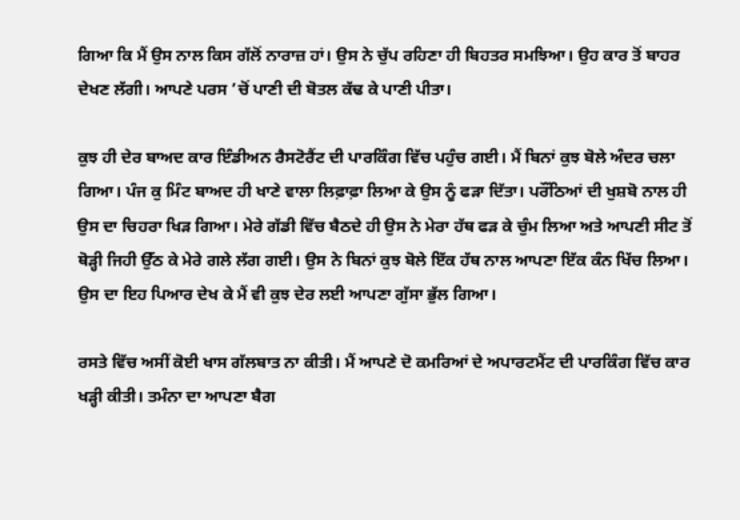ਗਿਆ ਕਿ ਮੈਂ ਉਸ ਨਾਲ ਕਿਸ ਗੱਲੋਂ ਨਾਰਾਜ਼ ਹਾਂ। ਉਸ ਨੇ ਚੁੱਪ ਰਹਿਣਾ ਹੀ ਬਿਹਤਰ ਸਮਝਿਆ। ਉਹ ਕਾਰ ਤੋਂ ਬਾਹਰ ਦੇਖਣ ਲੱਗੀ। ਆਪਣੇ ਪਰਸ ’ਚੋਂ ਪਾਣੀ ਦੀ ਬੋਤਲ ਕੱਢ ਕੇ ਪਾਣੀ ਪੀਤਾ।

ਕੁਝ ਹੀ ਦੇਰ ਬਾਅਦ ਕਾਰ ਇੰਡੀਅਨ ਰੈਸਟੋਰੈਂਟ ਦੀ ਪਾਰਕਿੰਗ ਵਿੱਚ ਪਹੁੰਚ ਗਈ। ਮੈਂ ਬਿਨਾਂ ਕੁਝ ਬੋਲੇ ਅੰਦਰ ਚਲਾ ਗਿਆ। ਪੰਜ ਕੁ ਮਿੰਟ ਬਾਅਦ ਹੀ ਖਾਣੇ ਵਾਲਾ ਲਿਫ਼ਾਫ਼ਾ ਲਿਆ ਕੇ ਉਸ ਨੂੰ ਫੜਾ ਦਿੱਤਾ। ਪਰੌਂਠਿਆਂ ਦੀ ਖੁਸ਼ਬੋ ਨਾਲ ਹੀ ਉਸ ਦਾ ਚਿਹਰਾ ਖਿੜ ਗਿਆ। ਮੇਰੇ ਗੱਡੀ ਵਿੱਚ ਬੈਠਦੇ ਹੀ ਉਸ ਨੇ ਮੇਰਾ ਹੱਥ ਫੜ ਕੇ ਚੁੰਮ ਲਿਆ ਅਤੇ ਆਪਣੀ ਸੀਟ ਤੋਂ ਥੋੜ੍ਹੀ ਜਿਹੀ ਉੱਠ ਕੇ ਮੇਰੇ ਗਲੇ ਲੱਗ ਗਈ। ਉਸ ਨੇ ਬਿਨਾਂ ਕੁਝ ਬੋਲੇ ਇੱਕ ਹੱਥ ਨਾਲ ਆਪਣਾ ਇੱਕ ਕੰਨ ਖਿੱਚ ਲਿਆ। ਉਸ ਦਾ ਇਹ ਪਿਆਰ ਦੇਖ ਕੇ ਮੈਂ ਵੀ ਕੁਝ ਦੇਰ ਲਈ ਆਪਣਾ ਗੁੱਸਾ ਭੁੱਲ ਗਿਆ।

ਰਸਤੇ ਵਿੱਚ ਅਸੀਂ ਕੋਈ ਖਾਸ ਗੱਲਬਾਤ ਨਾ ਕੀਤੀ। ਮੈਂ ਆਪਣੇ ਦੋ ਕਮਰਿਆਂ ਦੇ ਅਪਾਰਟਮੈਂਟ ਦੀ ਪਾਰਕਿੰਗ ਵਿੱਚ ਕਾਰ ਖੜ੍ਹੀ ਕੀਤੀ। ਤਮੰਨਾ ਦਾ ਆਪਣਾ ਬੈਗ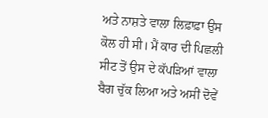ਅਤੇ ਨਾਸ਼ਤੇ ਵਾਲਾ ਲਿਫ਼ਾਫ਼ਾ ਉਸ ਕੋਲ ਹੀ ਸੀ। ਮੈਂ ਕਾਰ ਦੀ ਪਿਛਲੀ ਸੀਟ ਤੋਂ ਉਸ ਦੇ ਕੱਪੜਿਆਂ ਵਾਲਾ ਬੈਗ ਚੁੱਕ ਲਿਆ ਅਤੇ ਅਸੀਂ ਦੋਵੇਂ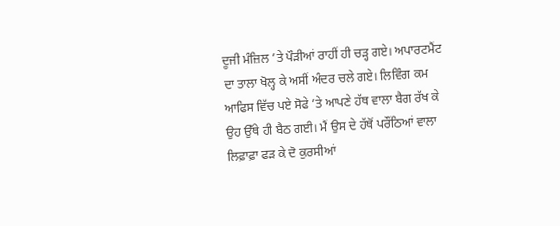ਦੂਜੀ ਮੰਜ਼ਿਲ ’ਤੇ ਪੌੜੀਆਂ ਰਾਹੀਂ ਹੀ ਚੜ੍ਹ ਗਏ। ਅਪਾਰਟਮੈਂਟ ਦਾ ਤਾਲਾ ਖੋਲ੍ਹ ਕੇ ਅਸੀਂ ਅੰਦਰ ਚਲੇ ਗਏ। ਲਿਵਿੰਗ ਕਮ ਆਫਿਸ ਵਿੱਚ ਪਏ ਸੋਫੇ ’ਤੇ ਆਪਣੇ ਹੱਥ ਵਾਲਾ ਬੈਗ ਰੱਖ ਕੇ ਉਹ ਉੱਥੇ ਹੀ ਬੈਠ ਗਈ। ਮੈਂ ਉਸ ਦੇ ਹੱਥੋਂ ਪਰੌਂਠਿਆਂ ਵਾਲਾ ਲਿਫ਼ਾਫ਼ਾ ਫੜ ਕੇ ਦੋ ਕੁਰਸੀਆਂ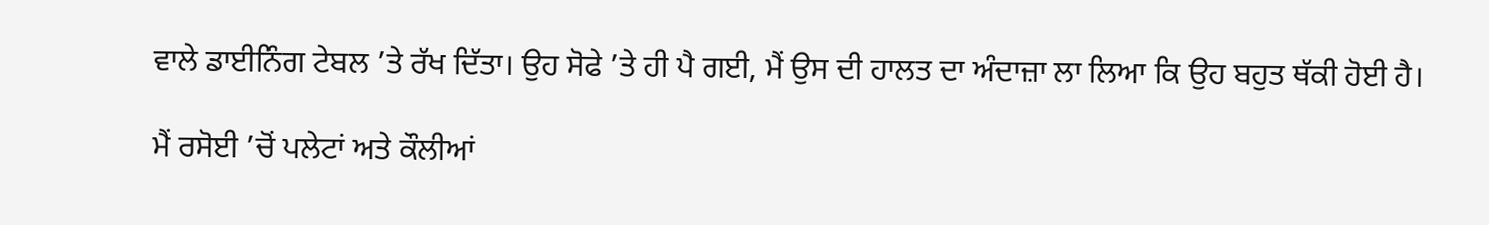ਵਾਲੇ ਡਾਈਨਿੰਗ ਟੇਬਲ ’ਤੇ ਰੱਖ ਦਿੱਤਾ। ਉਹ ਸੋਫੇ ’ਤੇ ਹੀ ਪੈ ਗਈ, ਮੈਂ ਉਸ ਦੀ ਹਾਲਤ ਦਾ ਅੰਦਾਜ਼ਾ ਲਾ ਲਿਆ ਕਿ ਉਹ ਬਹੁਤ ਥੱਕੀ ਹੋਈ ਹੈ।

ਮੈਂ ਰਸੋਈ ’ਚੋਂ ਪਲੇਟਾਂ ਅਤੇ ਕੌਲੀਆਂ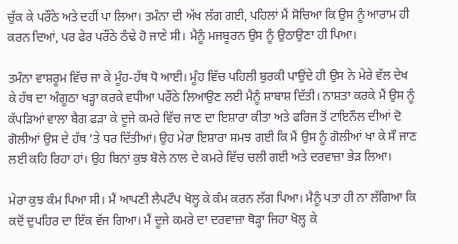ਚੁੱਕ ਕੇ ਪਰੌਂਠੇ ਅਤੇ ਦਹੀਂ ਪਾ ਲਿਆ। ਤਮੰਨਾ ਦੀ ਅੱਖ ਲੱਗ ਗਈ, ਪਹਿਲਾਂ ਮੈਂ ਸੋਚਿਆ ਕਿ ਉਸ ਨੂੰ ਆਰਾਮ ਹੀ ਕਰਨ ਦਿਆਂ, ਪਰ ਫੇਰ ਪਰੌਂਠੇ ਠੰਢੇ ਹੋ ਜਾਣੇ ਸੀ। ਮੈਨੂੰ ਮਜਬੂਰਨ ਉਸ ਨੂੰ ਉਠਾਉਣਾ ਹੀ ਪਿਆ।

ਤਮੰਨਾ ਵਾਸ਼ਰੂਮ ਵਿੱਚ ਜਾ ਕੇ ਮੂੰਹ-ਹੱਥ ਧੋ ਆਈ। ਮੂੰਹ ਵਿੱਚ ਪਹਿਲੀ ਬੁਰਕੀ ਪਾਉਂਦੇ ਹੀ ਉਸ ਨੇ ਮੇਰੇ ਵੱਲ ਦੇਖ ਕੇ ਹੱਥ ਦਾ ਅੰਗੂਠਾ ਖੜ੍ਹਾ ਕਰਕੇ ਵਧੀਆ ਪਰੌਂਠੇ ਲਿਆਉਣ ਲਈ ਮੈਨੂੰ ਸ਼ਾਬਾਸ਼ ਦਿੱਤੀ। ਨਾਸ਼ਤਾ ਕਰਕੇ ਮੈਂ ਉਸ ਨੂੰ ਕੱਪੜਿਆਂ ਵਾਲਾ ਬੈਗ ਫੜਾ ਕੇ ਦੂਜੇ ਕਮਰੇ ਵਿੱਚ ਜਾਣ ਦਾ ਇਸ਼ਾਰਾ ਕੀਤਾ ਅਤੇ ਫਰਿਜ ਤੋਂ ਟਾਇਨੌਲ ਦੀਆਂ ਦੋ ਗੋਲੀਆਂ ਉਸ ਦੇ ਹੱਥ ’ਤੇ ਧਰ ਦਿੱਤੀਆਂ। ਉਹ ਮੇਰਾ ਇਸ਼ਾਰਾ ਸਮਝ ਗਈ ਕਿ ਮੈਂ ਉਸ ਨੂੰ ਗੋਲੀਆਂ ਖਾ ਕੇ ਸੌ ਜਾਣ ਲਈ ਕਹਿ ਰਿਹਾ ਹਾਂ। ਉਹ ਬਿਨਾਂ ਕੁਝ ਬੋਲੇ ਨਾਲ ਦੇ ਕਮਰੇ ਵਿੱਚ ਚਲੀ ਗਈ ਅਤੇ ਦਰਵਾਜ਼ਾ ਭੇੜ ਲਿਆ।

ਮੇਰਾ ਕੁਝ ਕੰਮ ਪਿਆ ਸੀ। ਮੈਂ ਆਪਣੀ ਲੈਪਟੌਪ ਖੋਲ੍ਹ ਕੇ ਕੰਮ ਕਰਨ ਲੱਗ ਪਿਆ। ਮੈਨੂੰ ਪਤਾ ਹੀ ਨਾ ਲੱਗਿਆ ਕਿ ਕਦੋਂ ਦੁਪਹਿਰ ਦਾ ਇੱਕ ਵੱਜ ਗਿਆ। ਮੈਂ ਦੂਜੇ ਕਮਰੇ ਦਾ ਦਰਵਾਜ਼ਾ ਥੋੜ੍ਹਾ ਜਿਹਾ ਖੋਲ੍ਹ ਕੇ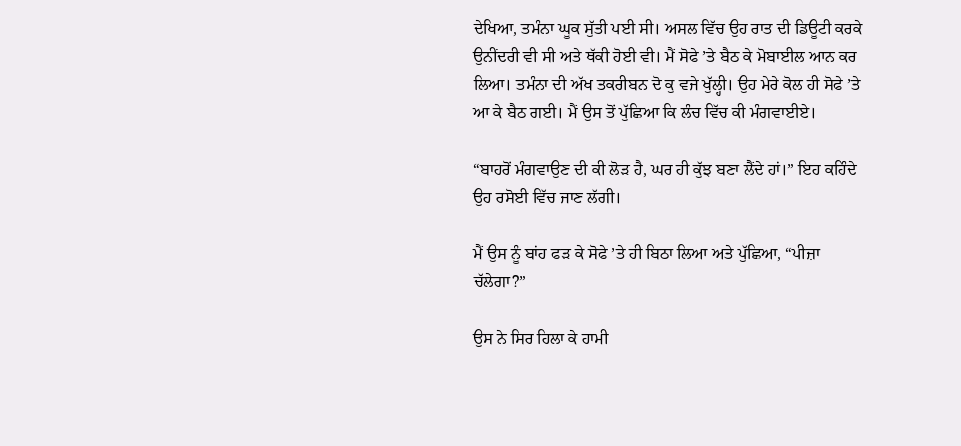ਦੇਖਿਆ, ਤਮੰਨਾ ਘੂਕ ਸੁੱਤੀ ਪਈ ਸੀ। ਅਸਲ ਵਿੱਚ ਉਹ ਰਾਤ ਦੀ ਡਿਊਟੀ ਕਰਕੇ ਉਨੀਂਦਰੀ ਵੀ ਸੀ ਅਤੇ ਥੱਕੀ ਹੋਈ ਵੀ। ਮੈਂ ਸੋਫੇ ’ਤੇ ਬੈਠ ਕੇ ਮੋਬਾਈਲ ਆਨ ਕਰ ਲਿਆ। ਤਮੰਨਾ ਦੀ ਅੱਖ ਤਕਰੀਬਨ ਦੋ ਕੁ ਵਜੇ ਖੁੱਲ੍ਹੀ। ਉਹ ਮੇਰੇ ਕੋਲ ਹੀ ਸੋਫੇ ’ਤੇ ਆ ਕੇ ਬੈਠ ਗਈ। ਮੈਂ ਉਸ ਤੋਂ ਪੁੱਛਿਆ ਕਿ ਲੰਚ ਵਿੱਚ ਕੀ ਮੰਗਵਾਈਏ।

“ਬਾਹਰੋਂ ਮੰਗਵਾਉਣ ਦੀ ਕੀ ਲੋੜ ਹੈ, ਘਰ ਹੀ ਕੁੱਝ ਬਣਾ ਲੈਂਦੇ ਹਾਂ।” ਇਹ ਕਹਿੰਦੇ ਉਹ ਰਸੋਈ ਵਿੱਚ ਜਾਣ ਲੱਗੀ।

ਮੈਂ ਉਸ ਨੂੰ ਬਾਂਹ ਫੜ ਕੇ ਸੋਫੇ ’ਤੇ ਹੀ ਬਿਠਾ ਲਿਆ ਅਤੇ ਪੁੱਛਿਆ, “ਪੀਜ਼ਾ ਚੱਲੇਗਾ?”

ਉਸ ਨੇ ਸਿਰ ਹਿਲਾ ਕੇ ਹਾਮੀ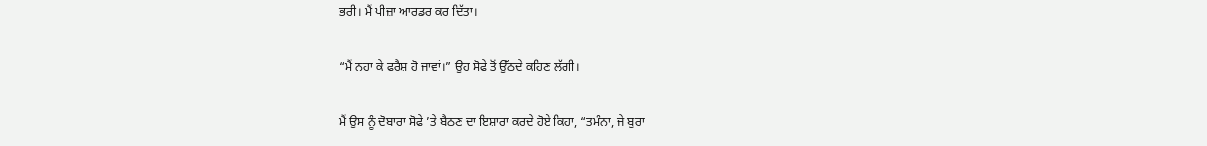ਭਰੀ। ਮੈਂ ਪੀਜ਼ਾ ਆਰਡਰ ਕਰ ਦਿੱਤਾ।

“ਮੈਂ ਨਹਾ ਕੇ ਫਰੈਸ਼ ਹੋ ਜਾਵਾਂ।” ਉਹ ਸੋਫੇ ਤੋਂ ਉੱਠਦੇ ਕਹਿਣ ਲੱਗੀ।

ਮੈਂ ਉਸ ਨੂੰ ਦੋਬਾਰਾ ਸੋਫੇ ’ਤੇ ਬੈਠਣ ਦਾ ਇਸ਼ਾਰਾ ਕਰਦੇ ਹੋਏ ਕਿਹਾ, “ਤਮੰਨਾ, ਜੇ ਬੁਰਾ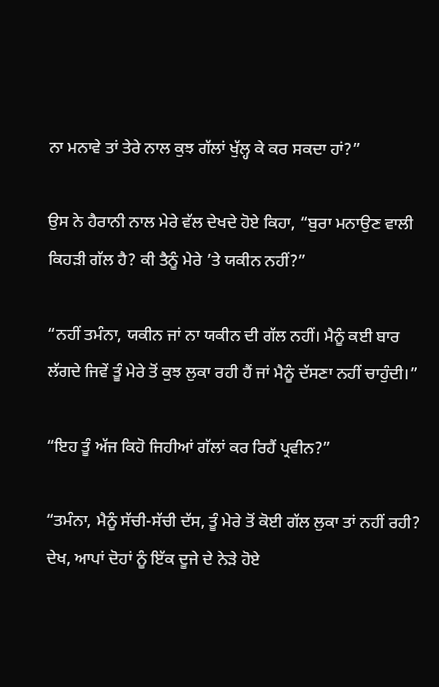ਨਾ ਮਨਾਵੇ ਤਾਂ ਤੇਰੇ ਨਾਲ ਕੁਝ ਗੱਲਾਂ ਖੁੱਲ੍ਹ ਕੇ ਕਰ ਸਕਦਾ ਹਾਂ?”

ਉਸ ਨੇ ਹੈਰਾਨੀ ਨਾਲ ਮੇਰੇ ਵੱਲ ਦੇਖਦੇ ਹੋਏ ਕਿਹਾ, “ਬੁਰਾ ਮਨਾਉਣ ਵਾਲੀ ਕਿਹੜੀ ਗੱਲ ਹੈ? ਕੀ ਤੈਨੂੰ ਮੇਰੇ ’ਤੇ ਯਕੀਨ ਨਹੀਂ?”

“ਨਹੀਂ ਤਮੰਨਾ, ਯਕੀਨ ਜਾਂ ਨਾ ਯਕੀਨ ਦੀ ਗੱਲ ਨਹੀਂ। ਮੈਨੂੰ ਕਈ ਬਾਰ ਲੱਗਦੇ ਜਿਵੇਂ ਤੂੰ ਮੇਰੇ ਤੋਂ ਕੁਝ ਲੁਕਾ ਰਹੀ ਹੈਂ ਜਾਂ ਮੈਨੂੰ ਦੱਸਣਾ ਨਹੀਂ ਚਾਹੁੰਦੀ।”

“ਇਹ ਤੂੰ ਅੱਜ ਕਿਹੋ ਜਿਹੀਆਂ ਗੱਲਾਂ ਕਰ ਰਿਹੈਂ ਪ੍ਰਵੀਨ?”

“ਤਮੰਨਾ, ਮੈਨੂੰ ਸੱਚੀ-ਸੱਚੀ ਦੱਸ, ਤੂੰ ਮੇਰੇ ਤੋਂ ਕੋਈ ਗੱਲ ਲੁਕਾ ਤਾਂ ਨਹੀਂ ਰਹੀ? ਦੇਖ, ਆਪਾਂ ਦੋਹਾਂ ਨੂੰ ਇੱਕ ਦੂਜੇ ਦੇ ਨੇੜੇ ਹੋਏ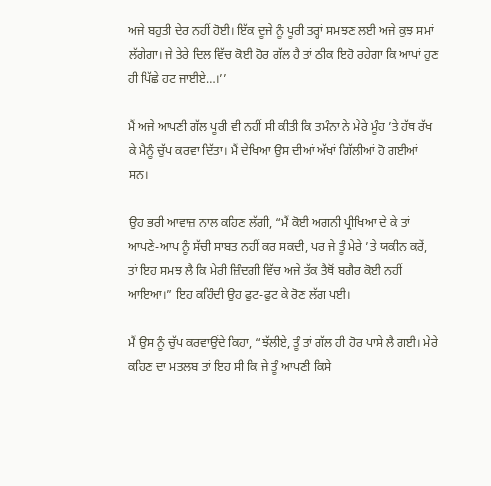ਅਜੇ ਬਹੁਤੀ ਦੇਰ ਨਹੀਂ ਹੋਈ। ਇੱਕ ਦੂਜੇ ਨੂੰ ਪੂਰੀ ਤਰ੍ਹਾਂ ਸਮਝਣ ਲਈ ਅਜੇ ਕੁਝ ਸਮਾਂ ਲੱਗੇਗਾ। ਜੇ ਤੇਰੇ ਦਿਲ ਵਿੱਚ ਕੋਈ ਹੋਰ ਗੱਲ ਹੈ ਤਾਂ ਠੀਕ ਇਹੋ ਰਹੇਗਾ ਕਿ ਆਪਾਂ ਹੁਣ ਹੀ ਪਿੱਛੇ ਹਟ ਜਾਈਏ…।’’

ਮੈਂ ਅਜੇ ਆਪਣੀ ਗੱਲ ਪੂਰੀ ਵੀ ਨਹੀਂ ਸੀ ਕੀਤੀ ਕਿ ਤਮੰਨਾ ਨੇ ਮੇਰੇ ਮੂੰਹ ’ਤੇ ਹੱਥ ਰੱਖ ਕੇ ਮੈਨੂੰ ਚੁੱਪ ਕਰਵਾ ਦਿੱਤਾ। ਮੈਂ ਦੇਖਿਆ ਉਸ ਦੀਆਂ ਅੱਖਾਂ ਗਿੱਲੀਆਂ ਹੋ ਗਈਆਂ ਸਨ।

ਉਹ ਭਰੀ ਆਵਾਜ਼ ਨਾਲ ਕਹਿਣ ਲੱਗੀ, “ਮੈਂ ਕੋਈ ਅਗਨੀ ਪ੍ਰੀਖਿਆ ਦੇ ਕੇ ਤਾਂ ਆਪਣੇ-ਆਪ ਨੂੰ ਸੱਚੀ ਸਾਬਤ ਨਹੀਂ ਕਰ ਸਕਦੀ, ਪਰ ਜੇ ਤੂੰ ਮੇਰੇ ’ਤੇ ਯਕੀਨ ਕਰੇਂ, ਤਾਂ ਇਹ ਸਮਝ ਲੈ ਕਿ ਮੇਰੀ ਜ਼ਿੰਦਗੀ ਵਿੱਚ ਅਜੇ ਤੱਕ ਤੈਥੋਂ ਬਗੈਰ ਕੋਈ ਨਹੀਂ ਆਇਆ।” ਇਹ ਕਹਿੰਦੀ ਉਹ ਫੁਟ-ਫੁਟ ਕੇ ਰੋਣ ਲੱਗ ਪਈ।

ਮੈਂ ਉਸ ਨੂੰ ਚੁੱਪ ਕਰਵਾਉਂਦੇ ਕਿਹਾ, “ਝੱਲੀਏ, ਤੂੰ ਤਾਂ ਗੱਲ ਹੀ ਹੋਰ ਪਾਸੇ ਲੈ ਗਈ। ਮੇਰੇ ਕਹਿਣ ਦਾ ਮਤਲਬ ਤਾਂ ਇਹ ਸੀ ਕਿ ਜੇ ਤੂੰ ਆਪਣੀ ਕਿਸੇ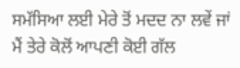ਸਮੱਸਿਆ ਲਈ ਮੇਰੇ ਤੋਂ ਮਦਦ ਨਾ ਲਵੇਂ ਜਾਂ ਮੈਂ ਤੇਰੇ ਕੋਲੋਂ ਆਪਣੀ ਕੋਈ ਗੱਲ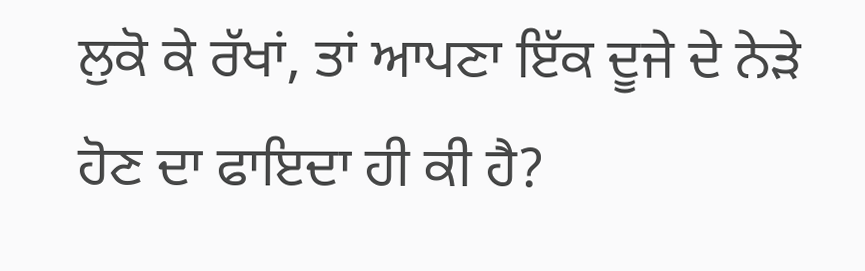ਲੁਕੋ ਕੇ ਰੱਖਾਂ, ਤਾਂ ਆਪਣਾ ਇੱਕ ਦੂਜੇ ਦੇ ਨੇੜੇ ਹੋਣ ਦਾ ਫਾਇਦਾ ਹੀ ਕੀ ਹੈ?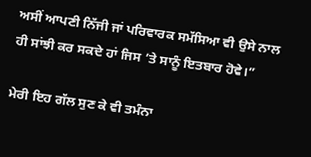ਅਸੀਂ ਆਪਣੀ ਨਿੱਜੀ ਜਾਂ ਪਰਿਵਾਰਕ ਸਮੱਸਿਆ ਵੀ ਉਸੇ ਨਾਲ ਹੀ ਸਾਂਝੀ ਕਰ ਸਕਦੇ ਹਾਂ ਜਿਸ ’ਤੇ ਸਾਨੂੰ ਇਤਬਾਰ ਹੋਵੇ।”

ਮੇਰੀ ਇਹ ਗੱਲ ਸੁਣ ਕੇ ਵੀ ਤਮੰਨਾ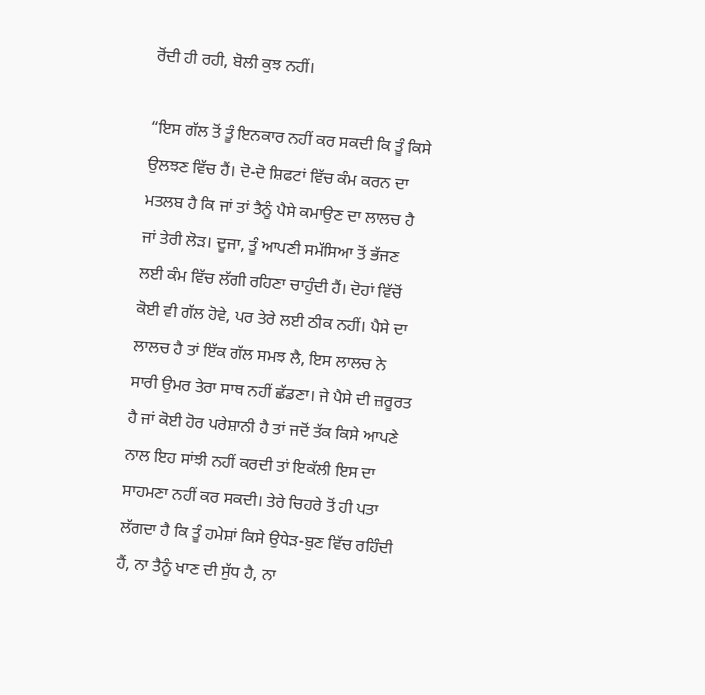ਰੋਂਦੀ ਹੀ ਰਹੀ, ਬੋਲੀ ਕੁਝ ਨਹੀਂ।

“ਇਸ ਗੱਲ ਤੋਂ ਤੂੰ ਇਨਕਾਰ ਨਹੀਂ ਕਰ ਸਕਦੀ ਕਿ ਤੂੰ ਕਿਸੇ ਉਲਝਣ ਵਿੱਚ ਹੈਂ। ਦੋ-ਦੋ ਸ਼ਿਫਟਾਂ ਵਿੱਚ ਕੰਮ ਕਰਨ ਦਾ ਮਤਲਬ ਹੈ ਕਿ ਜਾਂ ਤਾਂ ਤੈਨੂੰ ਪੈਸੇ ਕਮਾਉਣ ਦਾ ਲਾਲਚ ਹੈ ਜਾਂ ਤੇਰੀ ਲੋੜ। ਦੂਜਾ, ਤੂੰ ਆਪਣੀ ਸਮੱਸਿਆ ਤੋਂ ਭੱਜਣ ਲਈ ਕੰਮ ਵਿੱਚ ਲੱਗੀ ਰਹਿਣਾ ਚਾਹੁੰਦੀ ਹੈਂ। ਦੋਹਾਂ ਵਿੱਚੋਂ ਕੋਈ ਵੀ ਗੱਲ ਹੋਵੇ, ਪਰ ਤੇਰੇ ਲਈ ਠੀਕ ਨਹੀਂ। ਪੈਸੇ ਦਾ ਲਾਲਚ ਹੈ ਤਾਂ ਇੱਕ ਗੱਲ ਸਮਝ ਲੈ, ਇਸ ਲਾਲਚ ਨੇ ਸਾਰੀ ਉਮਰ ਤੇਰਾ ਸਾਥ ਨਹੀਂ ਛੱਡਣਾ। ਜੇ ਪੈਸੇ ਦੀ ਜ਼ਰੂਰਤ ਹੈ ਜਾਂ ਕੋਈ ਹੋਰ ਪਰੇਸ਼ਾਨੀ ਹੈ ਤਾਂ ਜਦੋਂ ਤੱਕ ਕਿਸੇ ਆਪਣੇ ਨਾਲ ਇਹ ਸਾਂਝੀ ਨਹੀਂ ਕਰਦੀ ਤਾਂ ਇਕੱਲੀ ਇਸ ਦਾ ਸਾਹਮਣਾ ਨਹੀਂ ਕਰ ਸਕਦੀ। ਤੇਰੇ ਚਿਹਰੇ ਤੋਂ ਹੀ ਪਤਾ ਲੱਗਦਾ ਹੈ ਕਿ ਤੂੰ ਹਮੇਸ਼ਾਂ ਕਿਸੇ ਉਧੇੜ-ਬੁਣ ਵਿੱਚ ਰਹਿੰਦੀ ਹੈਂ, ਨਾ ਤੈਨੂੰ ਖਾਣ ਦੀ ਸੁੱਧ ਹੈ, ਨਾ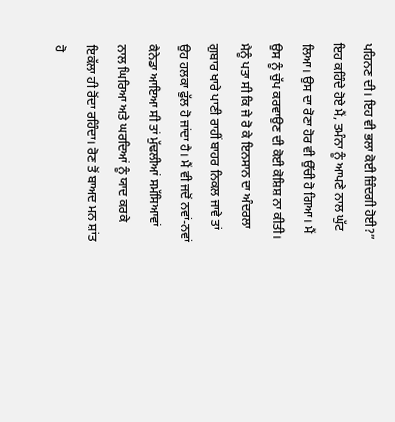ਪਹਿਨਣ ਦੀ। ਇਹ ਵੀ ਭਲਾ ਕੋਈ ਜ਼ਿੰਦਗੀ ਹੋਈ?” ਇਹ ਕਹਿੰਦੇ ਹੋਏ ਮੈਂ, ਤਮੰਨਾ ਨੂੰ ਆਪਣੇ ਨਾਲ ਘੁੱਟ ਲਿਆ। ਉਸ ਦਾ ਰੋਣਾ ਹੋਰ ਵੀ ਉੱਚੀ ਹੋ ਗਿਆ। ਮੈਂ ਉਸ ਨੂੰ ਚੁੱਪ ਕਰਵਾਉਣ ਦੀ ਕੋਈ ਕੋਸ਼ਿਸ਼ ਨਾ ਕੀਤੀ। ਮੈਨੂੰ ਪਤਾ ਸੀ ਕਿ ਜੇ ਰੋ ਕੇ ਇਨਸਾਨ ਦਾ ਅੰਦਰਲਾ ਗੁਬਾਰ ਖਾਰੇ ਪਾਣੀ ਰਾਹੀਂ ਬਾਹਰ ਨਿਕਲ ਜਾਵੇ ਤਾਂ ਉਹ ਹਲਕਾ ਫੁੱਲ ਹੋ ਜਾਂਦਾ ਹੈ। ਮੈਂ ਵੀ ਜਦੋਂ ਨਵਾਂ-ਨਵਾਂ ਕੈਨੇਡਾ ਆਇਆ ਸੀ ਤਾਂ ਮੁੱਢਲੀਆਂ ਸਮੱਸਿਆਵਾਂ ਨਾਲ ਘਿਰਿਆ ਅਤੇ ਘਰਦਿਆਂ ਨੂੰ ਯਾਦ ਕਰਕੇ ਇਕੱਲਾ ਹੀ ਰੋਂਦਾ ਰਹਿੰਦਾ। ਰੋਣ ਤੋਂ ਬਾਅਦ ਮਨ ਸ਼ਾਂਤ ਹੋ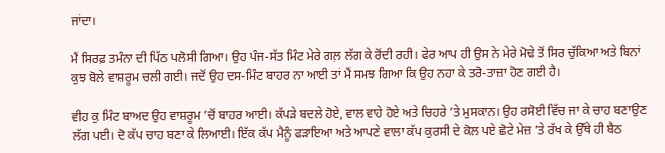ਜਾਂਦਾ।

ਮੈਂ ਸਿਰਫ਼ ਤਮੰਨਾ ਦੀ ਪਿੱਠ ਪਲੋਸੀ ਗਿਆ। ਉਹ ਪੰਜ-ਸੱਤ ਮਿੰਟ ਮੇਰੇ ਗਲ਼ ਲੱਗ ਕੇ ਰੋਂਦੀ ਰਹੀ। ਫੇਰ ਆਪ ਹੀ ਉਸ ਨੇ ਮੇਰੇ ਮੋਢੇ ਤੋਂ ਸਿਰ ਚੁੱਕਿਆ ਅਤੇ ਬਿਨਾਂ ਕੁਝ ਬੋਲੇ ਵਾਸ਼ਰੂਮ ਚਲੀ ਗਈ। ਜਦੋਂ ਉਹ ਦਸ-ਮਿੰਟ ਬਾਹਰ ਨਾ ਆਈ ਤਾਂ ਮੈਂ ਸਮਝ ਗਿਆ ਕਿ ਉਹ ਨਹਾ ਕੇ ਤਰੋ-ਤਾਜ਼ਾ ਹੋਣ ਗਈ ਹੈ।

ਵੀਹ ਕੁ ਮਿੰਟ ਬਾਅਦ ਉਹ ਵਾਸ਼ਰੂਮ ’ਚੋਂ ਬਾਹਰ ਆਈ। ਕੱਪੜੇ ਬਦਲੇ ਹੋਏ, ਵਾਲ ਵਾਹੇ ਹੋਏ ਅਤੇ ਚਿਹਰੇ ’ਤੇ ਮੁਸਕਾਨ। ਉਹ ਰਸੋਈ ਵਿੱਚ ਜਾ ਕੇ ਚਾਹ ਬਣਾਉਣ ਲੱਗ ਪਈ। ਦੋ ਕੱਪ ਚਾਹ ਬਣਾ ਕੇ ਲਿਆਈ। ਇੱਕ ਕੱਪ ਮੈਨੂੰ ਫੜਾਇਆ ਅਤੇ ਆਪਣੇ ਵਾਲਾ ਕੱਪ ਕੁਰਸੀ ਦੇ ਕੋਲ ਪਏ ਛੋਟੇ ਮੇਜ਼ ’ਤੇ ਰੱਖ ਕੇ ਉੱਥੇ ਹੀ ਬੈਠ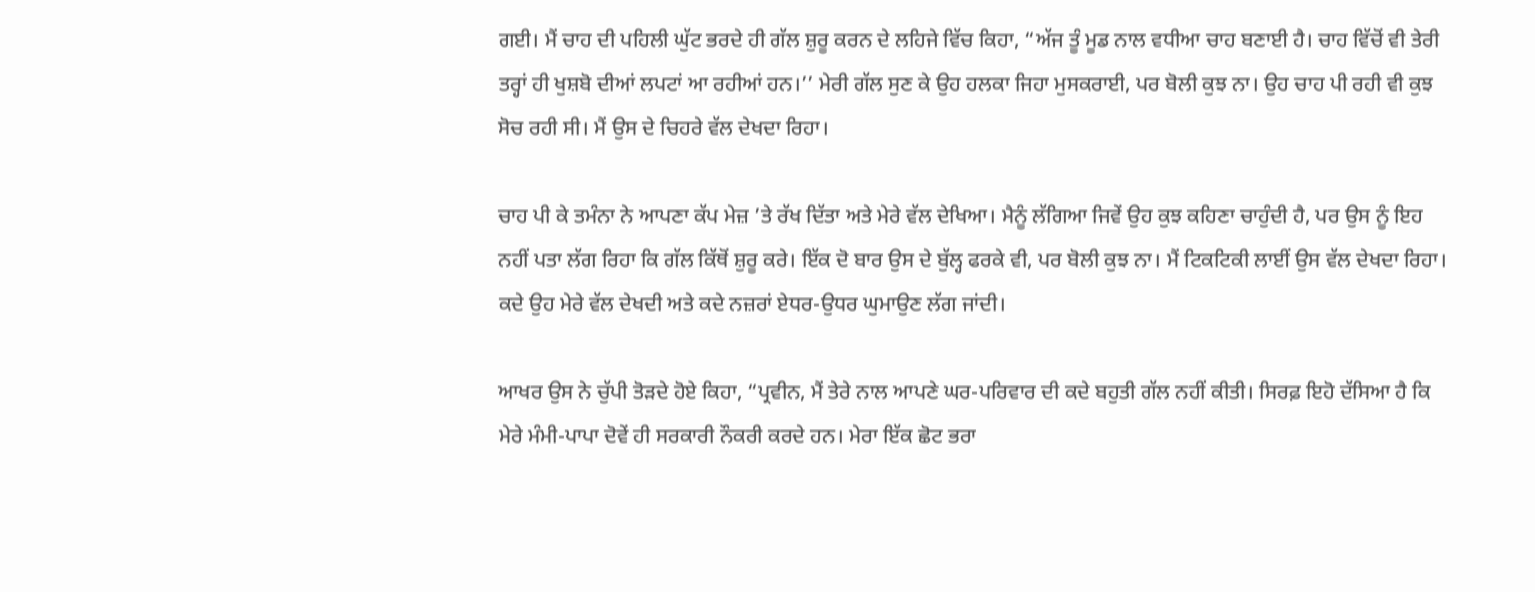ਗਈ। ਮੈਂ ਚਾਹ ਦੀ ਪਹਿਲੀ ਘੁੱਟ ਭਰਦੇ ਹੀ ਗੱਲ ਸ਼ੁਰੂ ਕਰਨ ਦੇ ਲਹਿਜੇ ਵਿੱਚ ਕਿਹਾ, “ਅੱਜ ਤੂੰ ਮੂਡ ਨਾਲ ਵਧੀਆ ਚਾਹ ਬਣਾਈ ਹੈ। ਚਾਹ ਵਿੱਚੋਂ ਵੀ ਤੇਰੀ ਤਰ੍ਹਾਂ ਹੀ ਖੁਸ਼ਬੋ ਦੀਆਂ ਲਪਟਾਂ ਆ ਰਹੀਆਂ ਹਨ।’’ ਮੇਰੀ ਗੱਲ ਸੁਣ ਕੇ ਉਹ ਹਲਕਾ ਜਿਹਾ ਮੁਸਕਰਾਈ, ਪਰ ਬੋਲੀ ਕੁਝ ਨਾ। ਉਹ ਚਾਹ ਪੀ ਰਹੀ ਵੀ ਕੁਝ ਸੋਚ ਰਹੀ ਸੀ। ਮੈਂ ਉਸ ਦੇ ਚਿਹਰੇ ਵੱਲ ਦੇਖਦਾ ਰਿਹਾ।

ਚਾਹ ਪੀ ਕੇ ਤਮੰਨਾ ਨੇ ਆਪਣਾ ਕੱਪ ਮੇਜ਼ ’ਤੇ ਰੱਖ ਦਿੱਤਾ ਅਤੇ ਮੇਰੇ ਵੱਲ ਦੇਖਿਆ। ਮੈਨੂੰ ਲੱਗਿਆ ਜਿਵੇਂ ਉਹ ਕੁਝ ਕਹਿਣਾ ਚਾਹੁੰਦੀ ਹੈ, ਪਰ ਉਸ ਨੂੰ ਇਹ ਨਹੀਂ ਪਤਾ ਲੱਗ ਰਿਹਾ ਕਿ ਗੱਲ ਕਿੱਥੋਂ ਸ਼ੁਰੂ ਕਰੇ। ਇੱਕ ਦੋ ਬਾਰ ਉਸ ਦੇ ਬੁੱਲ੍ਹ ਫਰਕੇ ਵੀ, ਪਰ ਬੋਲੀ ਕੁਝ ਨਾ। ਮੈਂ ਟਿਕਟਿਕੀ ਲਾਈਂ ਉਸ ਵੱਲ ਦੇਖਦਾ ਰਿਹਾ। ਕਦੇ ਉਹ ਮੇਰੇ ਵੱਲ ਦੇਖਦੀ ਅਤੇ ਕਦੇ ਨਜ਼ਰਾਂ ਏਧਰ-ਉਧਰ ਘੁਮਾਉਣ ਲੱਗ ਜਾਂਦੀ।

ਆਖਰ ਉਸ ਨੇ ਚੁੱਪੀ ਤੋੜਦੇ ਹੋਏ ਕਿਹਾ, “ਪ੍ਰਵੀਨ, ਮੈਂ ਤੇਰੇ ਨਾਲ ਆਪਣੇ ਘਰ-ਪਰਿਵਾਰ ਦੀ ਕਦੇ ਬਹੁਤੀ ਗੱਲ ਨਹੀਂ ਕੀਤੀ। ਸਿਰਫ਼ ਇਹੋ ਦੱਸਿਆ ਹੈ ਕਿ ਮੇਰੇ ਮੰਮੀ-ਪਾਪਾ ਦੋਵੇਂ ਹੀ ਸਰਕਾਰੀ ਨੌਕਰੀ ਕਰਦੇ ਹਨ। ਮੇਰਾ ਇੱਕ ਛੋਟ ਭਰਾ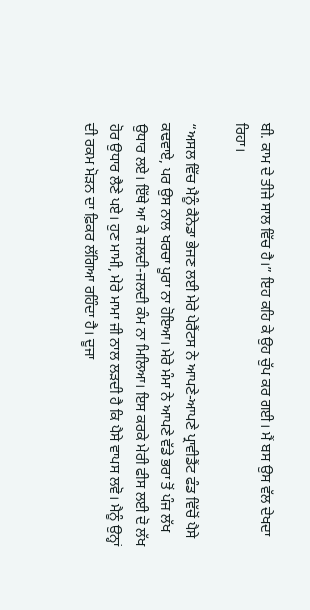ਬੀ. ਕਾਮ ਦੇ ਤੀਜੇ ਸਾਲ ਵਿੱਚ ਹੈ।” ਇਹ ਕਹਿ ਕੇ ਉਹ ਚੁੱਪ ਕਰ ਗਈ। ਮੈਂ ਬਸ ਉਸ ਵੱਲ ਦੇਖਦਾ ਰਿਹਾ।

“ਅਸਲ ਵਿੱਚ ਮੈਨੂੰ ਕੈਨੇਡਾ ਭੇਜਣ ਲਈ ਮੇਰੇ ਪੇਰੈਂਟਸ ਨੇ ਆਪਣੇ-ਆਪਣੇ ਪ੍ਰਾਵੀਡੈਂਟ ਫੰਡ ਵਿੱਚੋਂ ਪੈਸੇ ਕਢਵਾਏ, ਪਰ ਉਸ ਨਾਲ ਖਰਚਾ ਪੂਰਾ ਨਾ ਹੋਇਆ। ਮੇਰੇ ਮੰਮਾ ਨੇ ਆਪਣੇ ਵੱਡੇ ਭਰਾ ਤੋਂ ਪੰਜ ਲੱਖ ਉਧਾਰ ਲਏ। ਇੱਥੇ ਆ ਕੇ ਜਲਦੀ-ਜਲਦੀ ਕੰਮ ਨਾ ਮਿਲਿਆ। ਇਸ ਕਰਕੇ ਮੇਰੀ ਫੀਸ ਲਈ ਦੋ ਲੱਖ ਹੋਰ ਉਧਾਰ ਲੈਣੇ ਪਏ। ਹੁਣ ਮਾਮੀ, ਮੇਰੇ ਮਾਮਾ ਜੀ ਨਾਲ ਲੜਦੀ ਹੈ ਕਿ ਪੈਸੇ ਵਾਪਸ ਲਵੋ। ਮੈਨੂੰ ਉਨ੍ਹਾਂ ਦੀ ਰਕਮ ਮੋੜਨ ਦਾ ਫ਼ਿਕਰ ਲੱਗਿਆ ਰਹਿੰਦਾ ਹੈ। ਦੂਜਾ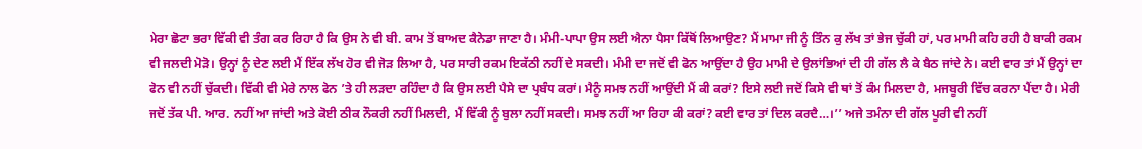ਮੇਰਾ ਛੋਟਾ ਭਰਾ ਵਿੱਕੀ ਵੀ ਤੰਗ ਕਰ ਰਿਹਾ ਹੈ ਕਿ ਉਸ ਨੇ ਵੀ ਬੀ. ਕਾਮ ਤੋਂ ਬਾਅਦ ਕੈਨੇਡਾ ਜਾਣਾ ਹੈ। ਮੰਮੀ-ਪਾਪਾ ਉਸ ਲਈ ਐਨਾ ਪੈਸਾ ਕਿੱਥੋਂ ਲਿਆਉਣ? ਮੈਂ ਮਾਮਾ ਜੀ ਨੂੰ ਤਿੰਨ ਕੁ ਲੱਖ ਤਾਂ ਭੇਜ ਚੁੱਕੀ ਹਾਂ, ਪਰ ਮਾਮੀ ਕਹਿ ਰਹੀ ਹੈ ਬਾਕੀ ਰਕਮ ਵੀ ਜਲਦੀ ਮੋੜੋ। ਉਨ੍ਹਾਂ ਨੂੰ ਦੇਣ ਲਈ ਮੈਂ ਇੱਕ ਲੱਖ ਹੋਰ ਵੀ ਜੋੜ ਲਿਆ ਹੈ, ਪਰ ਸਾਰੀ ਰਕਮ ਇਕੱਠੀ ਨਹੀਂ ਦੇ ਸਕਦੀ। ਮੰਮੀ ਦਾ ਜਦੋਂ ਵੀ ਫੋਨ ਆਉਂਦਾ ਹੈ ਉਹ ਮਾਮੀ ਦੇ ਉਲਾਂਭਿਆਂ ਦੀ ਹੀ ਗੱਲ ਲੈ ਕੇ ਬੈਠ ਜਾਂਦੇ ਨੇ। ਕਈ ਵਾਰ ਤਾਂ ਮੈਂ ਉਨ੍ਹਾਂ ਦਾ ਫੋਨ ਵੀ ਨਹੀਂ ਚੁੱਕਦੀ। ਵਿੱਕੀ ਵੀ ਮੇਰੇ ਨਾਲ ਫੋਨ ’ਤੇ ਹੀ ਲੜਦਾ ਰਹਿੰਦਾ ਹੈ ਕਿ ਉਸ ਲਈ ਪੈਸੇ ਦਾ ਪ੍ਰਬੰਧ ਕਰਾਂ। ਮੈਨੂੰ ਸਮਝ ਨਹੀਂ ਆਉਂਦੀ ਮੈਂ ਕੀ ਕਰਾਂ? ਇਸੇ ਲਈ ਜਦੋਂ ਕਿਸੇ ਵੀ ਥਾਂ ਤੋਂ ਕੰਮ ਮਿਲਦਾ ਹੈ, ਮਜਬੂਰੀ ਵਿੱਚ ਕਰਨਾ ਪੈਂਦਾ ਹੈ। ਮੇਰੀ ਜਦੋਂ ਤੱਕ ਪੀ. ਆਰ. ਨਹੀਂ ਆ ਜਾਂਦੀ ਅਤੇ ਕੋਈ ਠੀਕ ਨੌਕਰੀ ਨਹੀਂ ਮਿਲਦੀ, ਮੈਂ ਵਿੱਕੀ ਨੂੰ ਬੁਲਾ ਨਹੀਂ ਸਕਦੀ। ਸਮਝ ਨਹੀਂ ਆ ਰਿਹਾ ਕੀ ਕਰਾਂ? ਕਈ ਵਾਰ ਤਾਂ ਦਿਲ ਕਰਦੈ…।’’ ਅਜੇ ਤਮੰਨਾ ਦੀ ਗੱਲ ਪੂਰੀ ਵੀ ਨਹੀਂ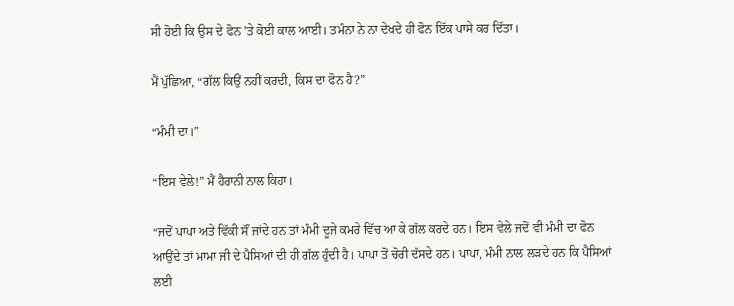ਸੀ ਹੋਈ ਕਿ ਉਸ ਦੇ ਫੋਨ ’ਤੇ ਕੋਈ ਕਾਲ ਆਈ। ਤਮੰਨਾ ਨੇ ਨਾ ਦੇਖਦੇ ਹੀ ਫੋਨ ਇੱਕ ਪਾਸੇ ਕਰ ਦਿੱਤਾ।

ਮੈਂ ਪੁੱਛਿਆ, “ਗੱਲ ਕਿਉਂ ਨਹੀਂ ਕਰਦੀ, ਕਿਸ ਦਾ ਫੋਨ ਹੈ?”

“ਮੰਮੀ ਦਾ।”

“ਇਸ ਵੇਲੇ!” ਮੈਂ ਹੈਰਾਨੀ ਨਾਲ ਕਿਹਾ।

“ਜਦੋਂ ਪਾਪਾ ਅਤੇ ਵਿੱਕੀ ਸੌਂ ਜਾਂਦੇ ਹਨ ਤਾਂ ਮੰਮੀ ਦੂਜੇ ਕਮਰੇ ਵਿੱਚ ਆ ਕੇ ਗੱਲ ਕਰਦੇ ਹਨ। ਇਸ ਵੇਲੇ ਜਦੋਂ ਵੀ ਮੰਮੀ ਦਾ ਫੋਨ ਆਉਂਦੇ ਤਾਂ ਮਾਮਾ ਜੀ ਦੇ ਪੈਸਿਆਂ ਦੀ ਹੀ ਗੱਲ ਹੁੰਦੀ ਹੈ। ਪਾਪਾ ਤੋਂ ਚੋਰੀ ਦੱਸਦੇ ਹਨ। ਪਾਪਾ, ਮੰਮੀ ਨਾਲ ਲੜਦੇ ਹਨ ਕਿ ਪੈਸਿਆਂ ਲਈ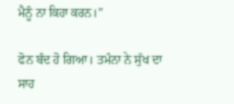ਮੈਨੂੰ ਨਾ ਕਿਹਾ ਕਰਨ।”

ਫੋਨ ਬੰਦ ਹੋ ਗਿਆ। ਤਮੰਨਾ ਨੇ ਸੁੱਖ ਦਾ ਸਾਹ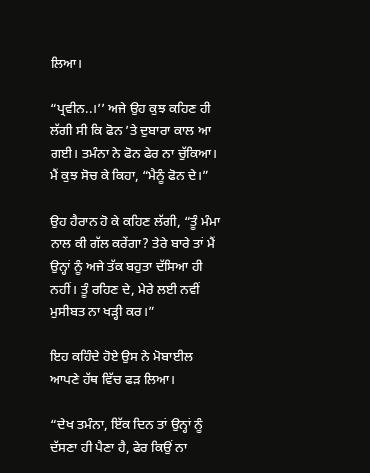ਲਿਆ।

“ਪ੍ਰਵੀਨ..।’’ ਅਜੇ ਉਹ ਕੁਝ ਕਹਿਣ ਹੀ ਲੱਗੀ ਸੀ ਕਿ ਫੋਨ ’ਤੇ ਦੁਬਾਰਾ ਕਾਲ ਆ ਗਈ। ਤਮੰਨਾ ਨੇ ਫੋਨ ਫੇਰ ਨਾ ਚੁੱਕਿਆ। ਮੈਂ ਕੁਝ ਸੋਚ ਕੇ ਕਿਹਾ, “ਮੈਨੂੰ ਫੋਨ ਦੇ।”

ਉਹ ਹੈਰਾਨ ਹੋ ਕੇ ਕਹਿਣ ਲੱਗੀ, “ਤੂੰ ਮੰਮਾ ਨਾਲ ਕੀ ਗੱਲ ਕਰੇਂਗਾ? ਤੇਰੇ ਬਾਰੇ ਤਾਂ ਮੈਂ ਉਨ੍ਹਾਂ ਨੂੰ ਅਜੇ ਤੱਕ ਬਹੁਤਾ ਦੱਸਿਆ ਹੀ ਨਹੀਂ। ਤੂੰ ਰਹਿਣ ਦੇ, ਮੇਰੇ ਲਈ ਨਵੀਂ ਮੁਸੀਬਤ ਨਾ ਖੜ੍ਹੀ ਕਰ।”

ਇਹ ਕਹਿੰਦੇ ਹੋਏ ਉਸ ਨੇ ਮੋਬਾਈਲ ਆਪਣੇ ਹੱਥ ਵਿੱਚ ਫੜ ਲਿਆ।

“ਦੇਖ ਤਮੰਨਾ, ਇੱਕ ਦਿਨ ਤਾਂ ਉਨ੍ਹਾਂ ਨੂੰ ਦੱਸਣਾ ਹੀ ਪੈਣਾ ਹੈ, ਫੇਰ ਕਿਉਂ ਨਾ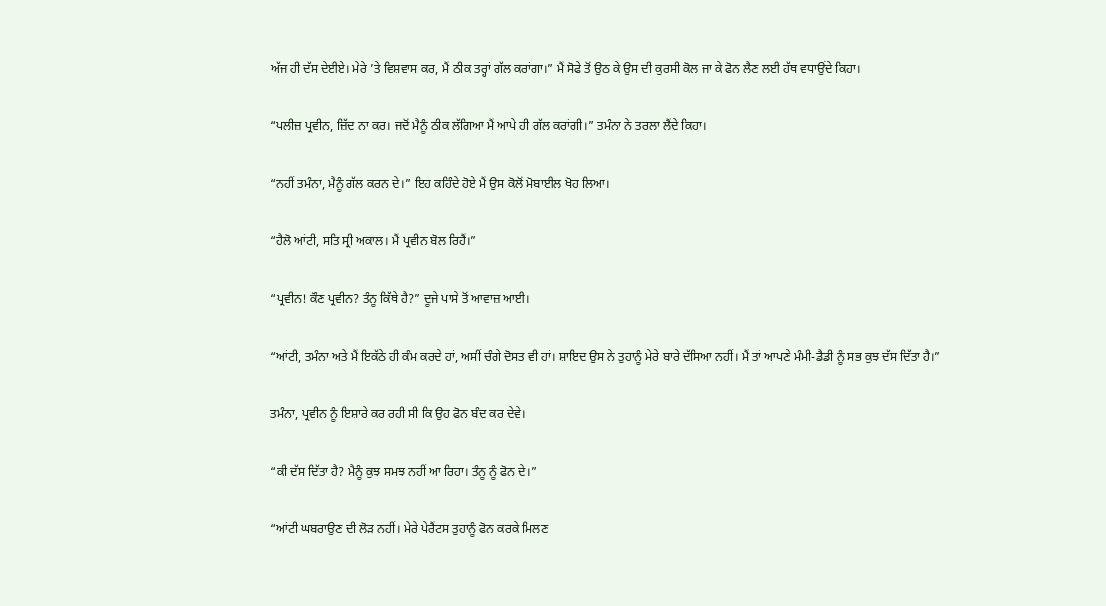ਅੱਜ ਹੀ ਦੱਸ ਦੇਈਏ। ਮੇਰੇ ’ਤੇ ਵਿਸ਼ਵਾਸ ਕਰ, ਮੈਂ ਠੀਕ ਤਰ੍ਹਾਂ ਗੱਲ ਕਰਾਂਗਾ।” ਮੈਂ ਸੋਫੇ ਤੋਂ ਉਠ ਕੇ ਉਸ ਦੀ ਕੁਰਸੀ ਕੋਲ ਜਾ ਕੇ ਫੋਨ ਲੈਣ ਲਈ ਹੱਥ ਵਧਾਉਂਦੇ ਕਿਹਾ।

“ਪਲੀਜ਼ ਪ੍ਰਵੀਨ, ਜ਼ਿੱਦ ਨਾ ਕਰ। ਜਦੋਂ ਮੈਨੂੰ ਠੀਕ ਲੱਗਿਆ ਮੈਂ ਆਪੇ ਹੀ ਗੱਲ ਕਰਾਂਗੀ।” ਤਮੰਨਾ ਨੇ ਤਰਲਾ ਲੈਂਦੇ ਕਿਹਾ।

“ਨਹੀਂ ਤਮੰਨਾ, ਮੈਨੂੰ ਗੱਲ ਕਰਨ ਦੇ।” ਇਹ ਕਹਿੰਦੇ ਹੋਏ ਮੈਂ ਉਸ ਕੋਲੋਂ ਮੋਬਾਈਲ ਖੋਹ ਲਿਆ।

“ਹੈਲੋ ਆਂਟੀ, ਸਤਿ ਸ੍ਰੀ ਅਕਾਲ। ਮੈਂ ਪ੍ਰਵੀਨ ਬੋਲ ਰਿਹੈਂ।”

“ਪ੍ਰਵੀਨ! ਕੌਣ ਪ੍ਰਵੀਨ? ਤੰਨੂ ਕਿੱਥੇ ਹੈ?” ਦੂਜੇ ਪਾਸੇ ਤੋਂ ਆਵਾਜ਼ ਆਈ।

“ਆਂਟੀ, ਤਮੰਨਾ ਅਤੇ ਮੈਂ ਇਕੱਠੇ ਹੀ ਕੰਮ ਕਰਦੇ ਹਾਂ, ਅਸੀਂ ਚੰਗੇ ਦੋਸਤ ਵੀ ਹਾਂ। ਸ਼ਾਇਦ ਉਸ ਨੇ ਤੁਹਾਨੂੰ ਮੇਰੇ ਬਾਰੇ ਦੱਸਿਆ ਨਹੀਂ। ਮੈਂ ਤਾਂ ਆਪਣੇ ਮੰਮੀ-ਡੈਡੀ ਨੂੰ ਸਭ ਕੁਝ ਦੱਸ ਦਿੱਤਾ ਹੈ।”

ਤਮੰਨਾ, ਪ੍ਰਵੀਨ ਨੂੰ ਇਸ਼ਾਰੇ ਕਰ ਰਹੀ ਸੀ ਕਿ ਉਹ ਫੋਨ ਬੰਦ ਕਰ ਦੇਵੇ।

“ਕੀ ਦੱਸ ਦਿੱਤਾ ਹੈ? ਮੈਨੂੰ ਕੁਝ ਸਮਝ ਨਹੀਂ ਆ ਰਿਹਾ। ਤੰਨੂ ਨੂੰ ਫੋਨ ਦੇ।”

“ਆਂਟੀ ਘਬਰਾਉਣ ਦੀ ਲੋੜ ਨਹੀਂ। ਮੇਰੇ ਪੇਰੈਂਟਸ ਤੁਹਾਨੂੰ ਫੋਨ ਕਰਕੇ ਮਿਲਣ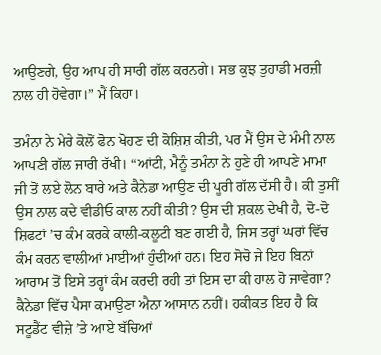ਆਉਣਗੇ, ਉਹ ਆਪ ਹੀ ਸਾਰੀ ਗੱਲ ਕਰਨਗੇ। ਸਭ ਕੁਝ ਤੁਹਾਡੀ ਮਰਜ਼ੀ ਨਾਲ ਹੀ ਹੋਵੇਗਾ।” ਮੈਂ ਕਿਹਾ।

ਤਮੰਨਾ ਨੇ ਮੇਰੇ ਕੋਲੋਂ ਫੋਨ ਖੋਹਣ ਦੀ ਕੋਸ਼ਿਸ਼ ਕੀਤੀ, ਪਰ ਮੈਂ ਉਸ ਦੇ ਮੰਮੀ ਨਾਲ ਆਪਣੀ ਗੱਲ ਜਾਰੀ ਰੱਖੀ। “ਆਂਟੀ, ਮੈਨੂੰ ਤਮੰਨਾ ਨੇ ਹੁਣੇ ਹੀ ਆਪਣੇ ਮਾਮਾ ਜੀ ਤੋਂ ਲਏ ਲੋਨ ਬਾਰੇ ਅਤੇ ਕੈਨੇਡਾ ਆਉਣ ਦੀ ਪੂਰੀ ਗੱਲ ਦੱਸੀ ਹੈ। ਕੀ ਤੁਸੀਂ ਉਸ ਨਾਲ ਕਦੇ ਵੀਡੀਓ ਕਾਲ ਨਹੀਂ ਕੀਤੀ? ਉਸ ਦੀ ਸ਼ਕਲ ਦੇਖੀ ਹੈ, ਦੋ-ਦੋ ਸ਼ਿਫਟਾਂ ’ਚ ਕੰਮ ਕਰਕੇ ਕਾਲੀ-ਕਲੂਟੀ ਬਣ ਗਈ ਹੈ, ਜਿਸ ਤਰ੍ਹਾਂ ਘਰਾਂ ਵਿੱਚ ਕੰਮ ਕਰਨ ਵਾਲੀਆਂ ਮਾਈਆਂ ਹੁੰਦੀਆਂ ਹਨ। ਇਹ ਸੋਚੋ ਜੇ ਇਹ ਬਿਨਾਂ ਆਰਾਮ ਤੋਂ ਇਸੇ ਤਰ੍ਹਾਂ ਕੰਮ ਕਰਦੀ ਰਹੀ ਤਾਂ ਇਸ ਦਾ ਕੀ ਹਾਲ ਹੋ ਜਾਵੇਗਾ? ਕੈਨੇਡਾ ਵਿੱਚ ਪੈਸਾ ਕਮਾਉਣਾ ਐਨਾ ਆਸਾਨ ਨਹੀਂ। ਹਕੀਕਤ ਇਹ ਹੈ ਕਿ ਸਟੂਡੈਂਟ ਵੀਜ਼ੇ ’ਤੇ ਆਏ ਬੱਚਿਆਂ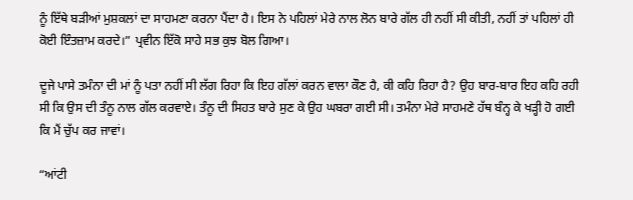ਨੂੰ ਇੱਥੇ ਬੜੀਆਂ ਮੁਸ਼ਕਲਾਂ ਦਾ ਸਾਹਮਣਾ ਕਰਨਾ ਪੈਂਦਾ ਹੈ। ਇਸ ਨੇ ਪਹਿਲਾਂ ਮੇਰੇ ਨਾਲ ਲੋਨ ਬਾਰੇ ਗੱਲ ਹੀ ਨਹੀਂ ਸੀ ਕੀਤੀ, ਨਹੀਂ ਤਾਂ ਪਹਿਲਾਂ ਹੀ ਕੋਈ ਇੰਤਜ਼ਾਮ ਕਰਦੇ।” ਪ੍ਰਵੀਨ ਇੱਕੋ ਸਾਹੇ ਸਭ ਕੁਝ ਬੋਲ ਗਿਆ।

ਦੂਜੇ ਪਾਸੇ ਤਮੰਨਾ ਦੀ ਮਾਂ ਨੂੰ ਪਤਾ ਨਹੀਂ ਸੀ ਲੱਗ ਰਿਹਾ ਕਿ ਇਹ ਗੱਲਾਂ ਕਰਨ ਵਾਲਾ ਕੌਣ ਹੈ, ਕੀ ਕਹਿ ਰਿਹਾ ਹੈ? ਉਹ ਬਾਰ-ਬਾਰ ਇਹ ਕਹਿ ਰਹੀ ਸੀ ਕਿ ਉਸ ਦੀ ਤੰਨੂ ਨਾਲ ਗੱਲ ਕਰਵਾਏ। ਤੰਨੂ ਦੀ ਸਿਹਤ ਬਾਰੇ ਸੁਣ ਕੇ ਉਹ ਘਬਰਾ ਗਈ ਸੀ। ਤਮੰਨਾ ਮੇਰੇ ਸਾਹਮਣੇ ਹੱਥ ਬੰਨ੍ਹ ਕੇ ਖੜ੍ਹੀ ਹੋ ਗਈ ਕਿ ਮੈਂ ਚੁੱਪ ਕਰ ਜਾਵਾਂ।

“ਆਂਟੀ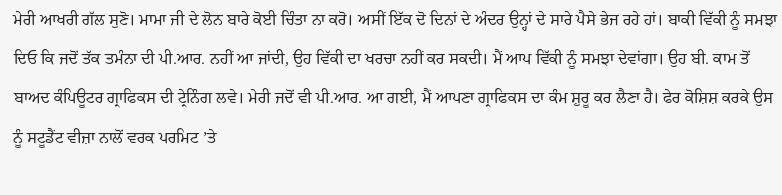ਮੇਰੀ ਆਖਰੀ ਗੱਲ ਸੁਣੋ। ਮਾਮਾ ਜੀ ਦੇ ਲੋਨ ਬਾਰੇ ਕੋਈ ਚਿੰਤਾ ਨਾ ਕਰੋ। ਅਸੀਂ ਇੱਕ ਦੋ ਦਿਨਾਂ ਦੇ ਅੰਦਰ ਉਨ੍ਹਾਂ ਦੇ ਸਾਰੇ ਪੈਸੇ ਭੇਜ ਰਹੇ ਹਾਂ। ਬਾਕੀ ਵਿੱਕੀ ਨੂੰ ਸਮਝਾ ਦਿਓ ਕਿ ਜਦੋਂ ਤੱਕ ਤਮੰਨਾ ਦੀ ਪੀ.ਆਰ. ਨਹੀਂ ਆ ਜਾਂਦੀ, ਉਹ ਵਿੱਕੀ ਦਾ ਖਰਚਾ ਨਹੀਂ ਕਰ ਸਕਦੀ। ਮੈਂ ਆਪ ਵਿੱਕੀ ਨੂੰ ਸਮਝਾ ਦੇਵਾਂਗਾ। ਉਹ ਬੀ. ਕਾਮ ਤੋਂ ਬਾਅਦ ਕੰਪਿਊਟਰ ਗ੍ਰਾਫਿਕਸ ਦੀ ਟ੍ਰੇਨਿੰਗ ਲਵੇ। ਮੇਰੀ ਜਦੋਂ ਵੀ ਪੀ.ਆਰ. ਆ ਗਈ, ਮੈਂ ਆਪਣਾ ਗ੍ਰਾਫਿਕਸ ਦਾ ਕੰਮ ਸ਼ੁਰੂ ਕਰ ਲੈਣਾ ਹੈ। ਫੇਰ ਕੋਸ਼ਿਸ਼ ਕਰਕੇ ਉਸ ਨੂੰ ਸਟੂਡੈਂਟ ਵੀਜ਼ਾ ਨਾਲੋਂ ਵਰਕ ਪਰਮਿਟ ’ਤੇ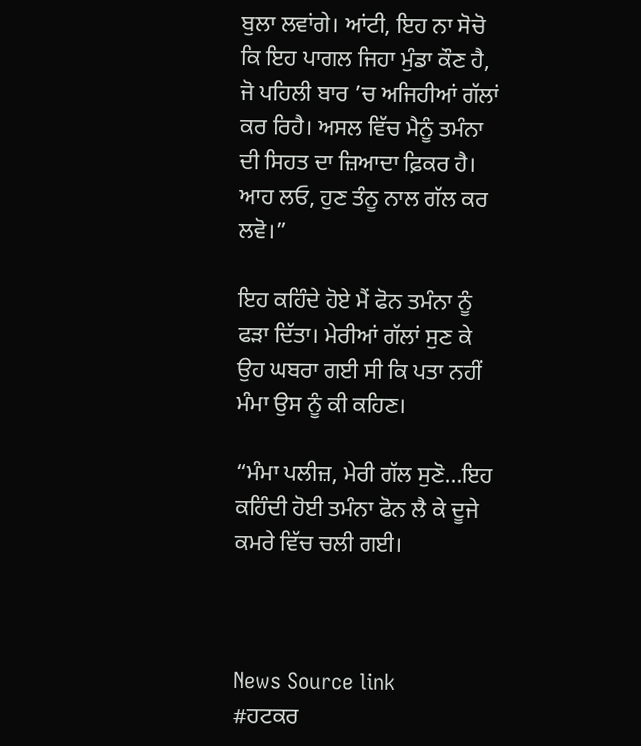ਬੁਲਾ ਲਵਾਂਗੇ। ਆਂਟੀ, ਇਹ ਨਾ ਸੋਚੋ ਕਿ ਇਹ ਪਾਗਲ ਜਿਹਾ ਮੁੰਡਾ ਕੌਣ ਹੈ, ਜੋ ਪਹਿਲੀ ਬਾਰ ’ਚ ਅਜਿਹੀਆਂ ਗੱਲਾਂ ਕਰ ਰਿਹੈ। ਅਸਲ ਵਿੱਚ ਮੈਨੂੰ ਤਮੰਨਾ ਦੀ ਸਿਹਤ ਦਾ ਜ਼ਿਆਦਾ ਫ਼ਿਕਰ ਹੈ। ਆਹ ਲਓ, ਹੁਣ ਤੰਨੂ ਨਾਲ ਗੱਲ ਕਰ ਲਵੋ।”

ਇਹ ਕਹਿੰਦੇ ਹੋਏ ਮੈਂ ਫੋਨ ਤਮੰਨਾ ਨੂੰ ਫੜਾ ਦਿੱਤਾ। ਮੇਰੀਆਂ ਗੱਲਾਂ ਸੁਣ ਕੇ ਉਹ ਘਬਰਾ ਗਈ ਸੀ ਕਿ ਪਤਾ ਨਹੀਂ ਮੰਮਾ ਉਸ ਨੂੰ ਕੀ ਕਹਿਣ।

“ਮੰਮਾ ਪਲੀਜ਼, ਮੇਰੀ ਗੱਲ ਸੁਣੋ…ਇਹ ਕਹਿੰਦੀ ਹੋਈ ਤਮੰਨਾ ਫੋਨ ਲੈ ਕੇ ਦੂਜੇ ਕਮਰੇ ਵਿੱਚ ਚਲੀ ਗਈ।



News Source link
#ਹਟਕਰ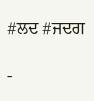#ਲਦ #ਜਦਗ

-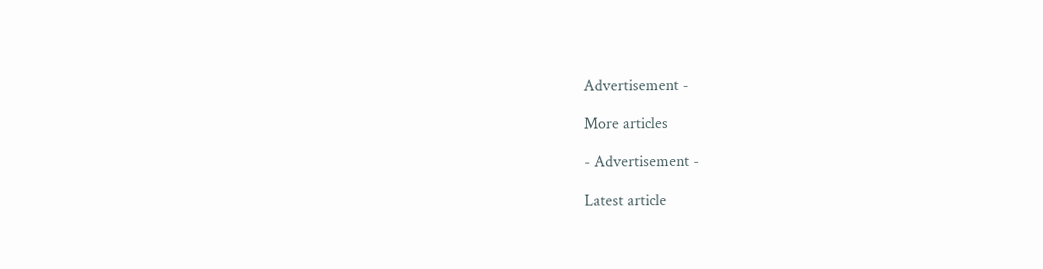Advertisement -

More articles

- Advertisement -

Latest article